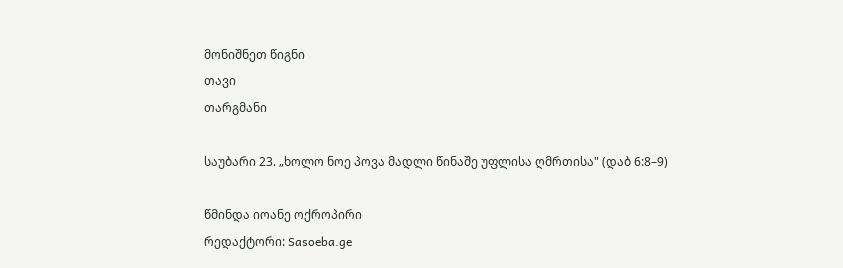მონიშნეთ წიგნი
თავი
თარგმანი

საუბარი 23. „ხოლო ნოე პოვა მადლი წინაშე უფლისა ღმრთისა" (დაბ 6:8–9)

წმინდა იოანე ოქროპირი
რედაქტორი: Sasoeba.ge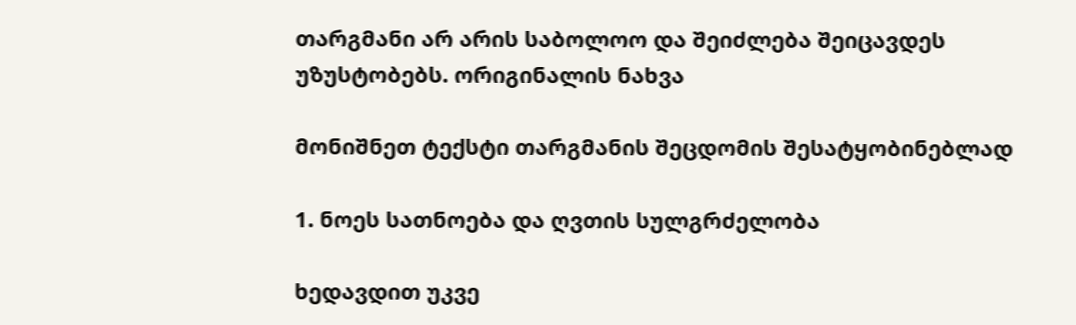თარგმანი არ არის საბოლოო და შეიძლება შეიცავდეს უზუსტობებს. ორიგინალის ნახვა

მონიშნეთ ტექსტი თარგმანის შეცდომის შესატყობინებლად

1. ნოეს სათნოება და ღვთის სულგრძელობა

ხედავდით უკვე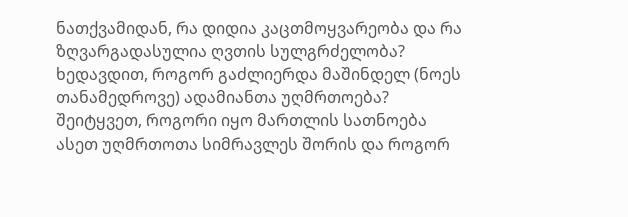ნათქვამიდან, რა დიდია კაცთმოყვარეობა და რა ზღვარგადასულია ღვთის სულგრძელობა? ხედავდით, როგორ გაძლიერდა მაშინდელ (ნოეს თანამედროვე) ადამიანთა უღმრთოება? შეიტყვეთ, როგორი იყო მართლის სათნოება ასეთ უღმრთოთა სიმრავლეს შორის და როგორ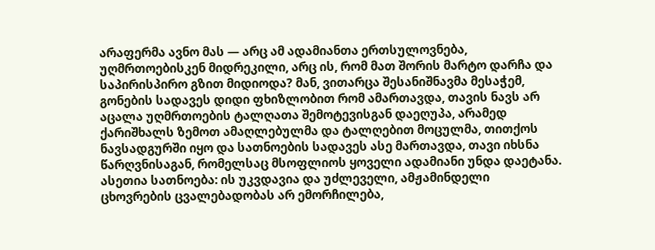არაფერმა ავნო მას — არც ამ ადამიანთა ერთსულოვნება, უღმრთოებისკენ მიდრეკილი, არც ის, რომ მათ შორის მარტო დარჩა და საპირისპირო გზით მიდიოდა? მან, ვითარცა შესანიშნავმა მესაჭემ, გონების სადავეს დიდი ფხიზლობით რომ ამართავდა, თავის ნავს არ აცალა უღმრთოების ტალღათა შემოტევისგან დაეღუპა, არამედ ქარიშხალს ზემოთ ამაღლებულმა და ტალღებით მოცულმა, თითქოს ნავსადგურში იყო და სათნოების სადავეს ასე მართავდა, თავი იხსნა წარღვნისაგან, რომელსაც მსოფლიოს ყოველი ადამიანი უნდა დაეტანა. ასეთია სათნოება: ის უკვდავია და უძლეველი, ამჟამინდელი ცხოვრების ცვალებადობას არ ემორჩილება,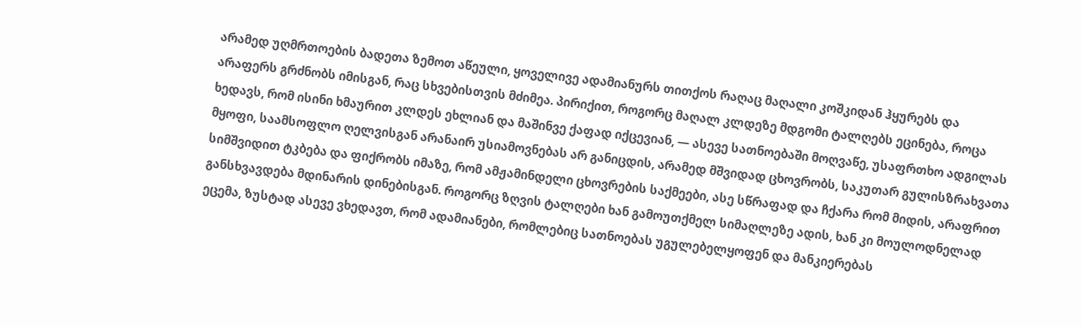არამედ უღმრთოების ბადეთა ზემოთ აწეული, ყოველივე ადამიანურს თითქოს რაღაც მაღალი კოშკიდან ჰყურებს და არაფერს გრძნობს იმისგან, რაც სხვებისთვის მძიმეა. პირიქით, როგორც მაღალ კლდეზე მდგომი ტალღებს ეცინება, როცა ხედავს, რომ ისინი ხმაურით კლდეს ეხლიან და მაშინვე ქაფად იქცევიან, — ასევე სათნოებაში მოღვაწე, უსაფრთხო ადგილას მყოფი, საამსოფლო ღელვისგან არანაირ უსიამოვნებას არ განიცდის, არამედ მშვიდად ცხოვრობს, საკუთარ გულისზრახვათა სიმშვიდით ტკბება და ფიქრობს იმაზე, რომ ამჟამინდელი ცხოვრების საქმეები, ასე სწრაფად და ჩქარა რომ მიდის, არაფრით განსხვავდება მდინარის დინებისგან. როგორც ზღვის ტალღები ხან გამოუთქმელ სიმაღლეზე ადის, ხან კი მოულოდნელად ეცემა, ზუსტად ასევე ვხედავთ, რომ ადამიანები, რომლებიც სათნოებას უგულებელყოფენ და მანკიერებას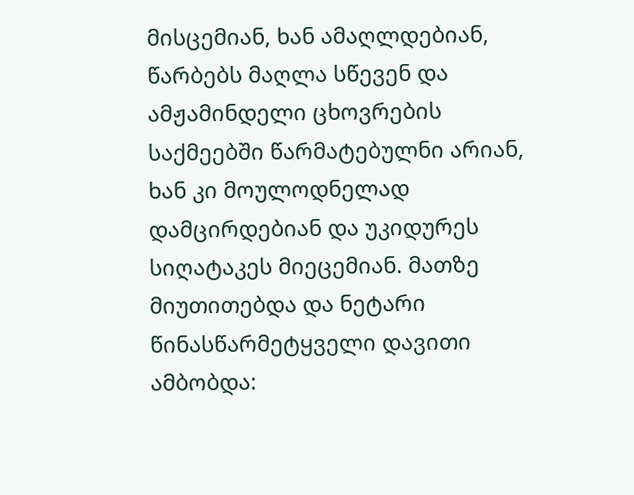მისცემიან, ხან ამაღლდებიან, წარბებს მაღლა სწევენ და ამჟამინდელი ცხოვრების საქმეებში წარმატებულნი არიან, ხან კი მოულოდნელად დამცირდებიან და უკიდურეს სიღატაკეს მიეცემიან. მათზე მიუთითებდა და ნეტარი წინასწარმეტყველი დავითი ამბობდა: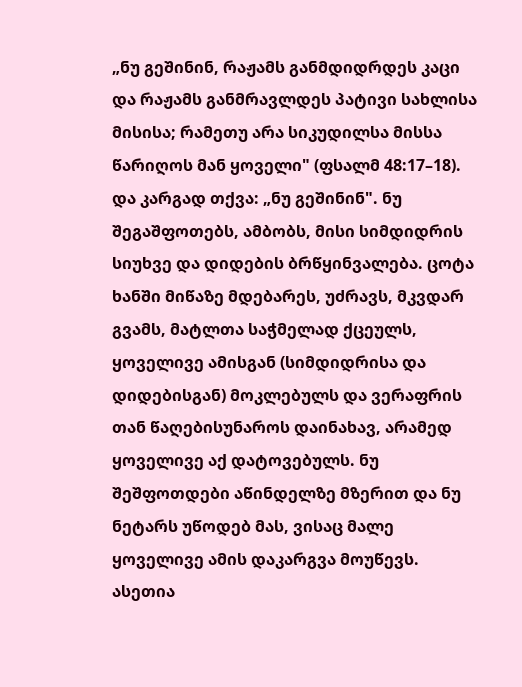„ნუ გეშინინ, რაჟამს განმდიდრდეს კაცი და რაჟამს განმრავლდეს პატივი სახლისა მისისა; რამეთუ არა სიკუდილსა მისსა წარიღოს მან ყოველი" (ფსალმ 48:17–18). და კარგად თქვა: „ნუ გეშინინ". ნუ შეგაშფოთებს, ამბობს, მისი სიმდიდრის სიუხვე და დიდების ბრწყინვალება. ცოტა ხანში მიწაზე მდებარეს, უძრავს, მკვდარ გვამს, მატლთა საჭმელად ქცეულს, ყოველივე ამისგან (სიმდიდრისა და დიდებისგან) მოკლებულს და ვერაფრის თან წაღებისუნაროს დაინახავ, არამედ ყოველივე აქ დატოვებულს. ნუ შეშფოთდები აწინდელზე მზერით და ნუ ნეტარს უწოდებ მას, ვისაც მალე ყოველივე ამის დაკარგვა მოუწევს. ასეთია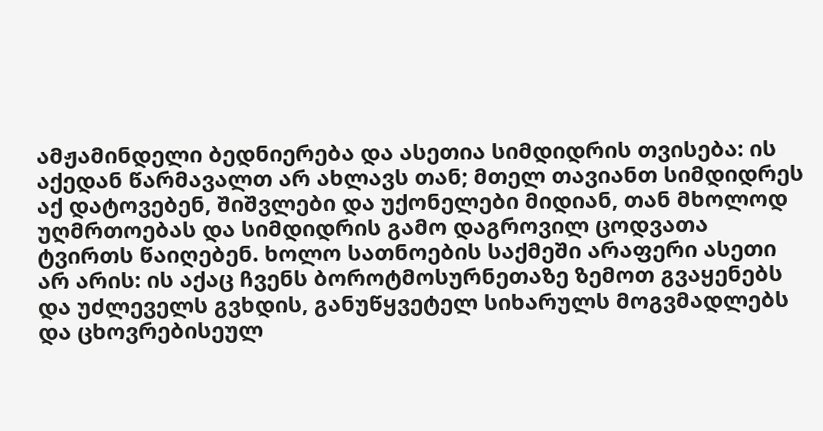ამჟამინდელი ბედნიერება და ასეთია სიმდიდრის თვისება: ის აქედან წარმავალთ არ ახლავს თან; მთელ თავიანთ სიმდიდრეს აქ დატოვებენ, შიშვლები და უქონელები მიდიან, თან მხოლოდ უღმრთოებას და სიმდიდრის გამო დაგროვილ ცოდვათა ტვირთს წაიღებენ. ხოლო სათნოების საქმეში არაფერი ასეთი არ არის: ის აქაც ჩვენს ბოროტმოსურნეთაზე ზემოთ გვაყენებს და უძლეველს გვხდის, განუწყვეტელ სიხარულს მოგვმადლებს და ცხოვრებისეულ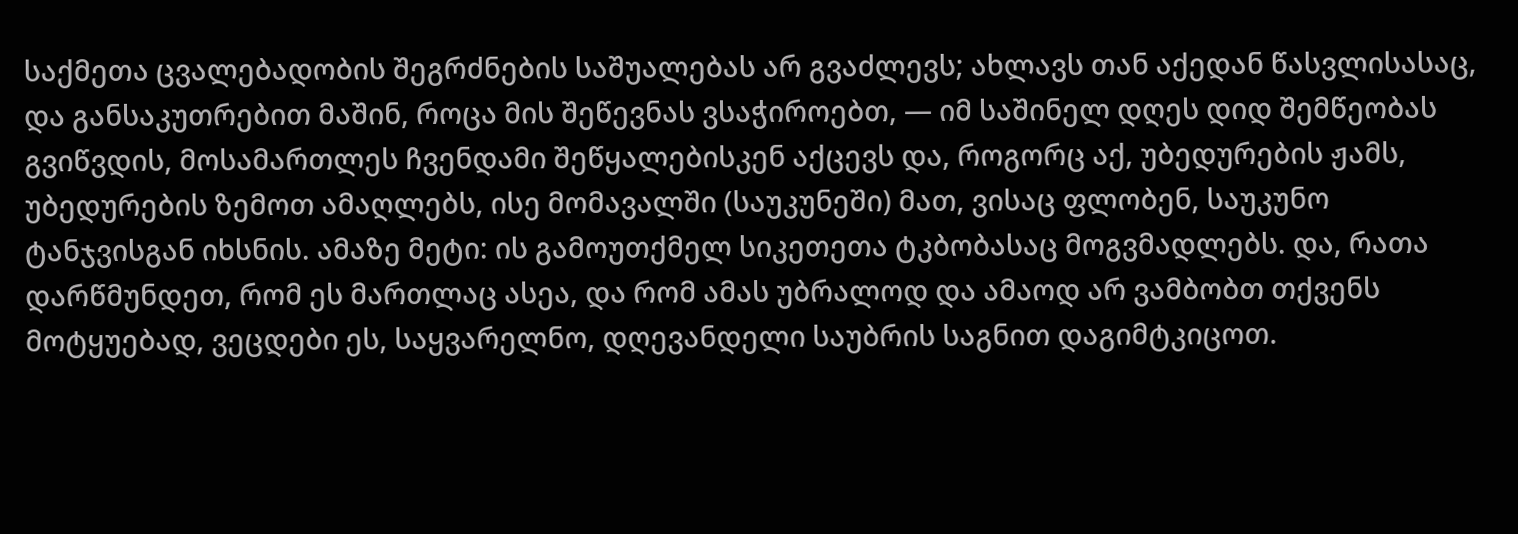საქმეთა ცვალებადობის შეგრძნების საშუალებას არ გვაძლევს; ახლავს თან აქედან წასვლისასაც, და განსაკუთრებით მაშინ, როცა მის შეწევნას ვსაჭიროებთ, — იმ საშინელ დღეს დიდ შემწეობას გვიწვდის, მოსამართლეს ჩვენდამი შეწყალებისკენ აქცევს და, როგორც აქ, უბედურების ჟამს, უბედურების ზემოთ ამაღლებს, ისე მომავალში (საუკუნეში) მათ, ვისაც ფლობენ, საუკუნო ტანჯვისგან იხსნის. ამაზე მეტი: ის გამოუთქმელ სიკეთეთა ტკბობასაც მოგვმადლებს. და, რათა დარწმუნდეთ, რომ ეს მართლაც ასეა, და რომ ამას უბრალოდ და ამაოდ არ ვამბობთ თქვენს მოტყუებად, ვეცდები ეს, საყვარელნო, დღევანდელი საუბრის საგნით დაგიმტკიცოთ.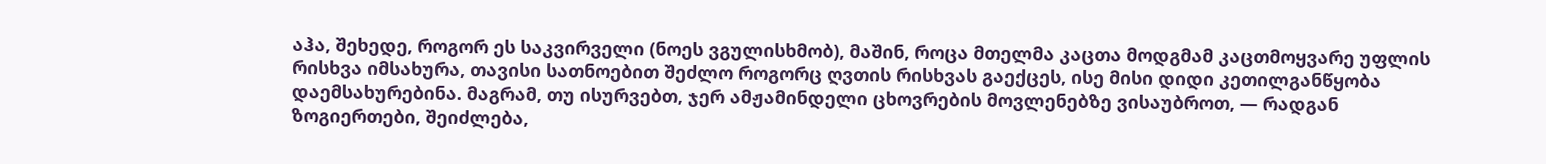აჰა, შეხედე, როგორ ეს საკვირველი (ნოეს ვგულისხმობ), მაშინ, როცა მთელმა კაცთა მოდგმამ კაცთმოყვარე უფლის რისხვა იმსახურა, თავისი სათნოებით შეძლო როგორც ღვთის რისხვას გაექცეს, ისე მისი დიდი კეთილგანწყობა დაემსახურებინა. მაგრამ, თუ ისურვებთ, ჯერ ამჟამინდელი ცხოვრების მოვლენებზე ვისაუბროთ, — რადგან ზოგიერთები, შეიძლება,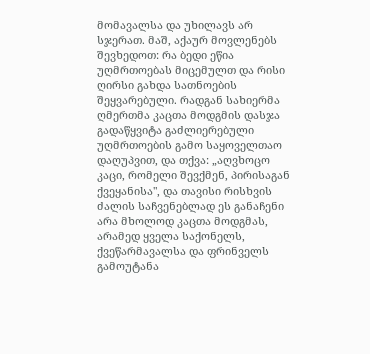მომავალსა და უხილავს არ სჯერათ. მაშ, აქაურ მოვლენებს შევხედოთ: რა ბედი ეწია უღმრთოებას მიცემულთ და რისი ღირსი გახდა სათნოების შეყვარებული. რადგან სახიერმა ღმერთმა კაცთა მოდგმის დასჯა გადაწყვიტა გაძლიერებული უღმრთოების გამო საყოველთაო დაღუპვით, და თქვა: „აღვხოცო კაცი, რომელი შევქმენ, პირისაგან ქვეყანისა", და თავისი რისხვის ძალის საჩვენებლად ეს განაჩენი არა მხოლოდ კაცთა მოდგმას, არამედ ყველა საქონელს, ქვეწარმავალსა და ფრინველს გამოუტანა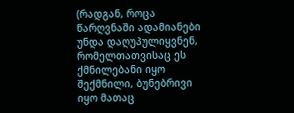(რადგან, როცა წარღვნაში ადამიანები უნდა დაღუპულიყვნენ, რომელთათვისაც ეს ქმნილებანი იყო შექმნილი, ბუნებრივი იყო მათაც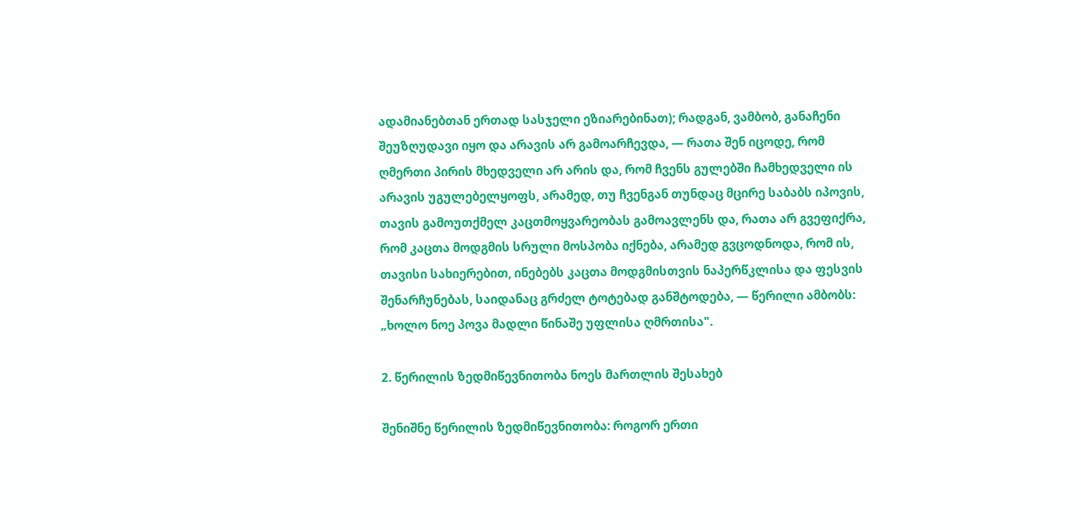ადამიანებთან ერთად სასჯელი ეზიარებინათ); რადგან, ვამბობ, განაჩენი შეუზღუდავი იყო და არავის არ გამოარჩევდა, — რათა შენ იცოდე, რომ ღმერთი პირის მხედველი არ არის და, რომ ჩვენს გულებში ჩამხედველი ის არავის უგულებელყოფს, არამედ, თუ ჩვენგან თუნდაც მცირე საბაბს იპოვის, თავის გამოუთქმელ კაცთმოყვარეობას გამოავლენს და, რათა არ გვეფიქრა, რომ კაცთა მოდგმის სრული მოსპობა იქნება, არამედ გვცოდნოდა, რომ ის, თავისი სახიერებით, ინებებს კაცთა მოდგმისთვის ნაპერწკლისა და ფესვის შენარჩუნებას, საიდანაც გრძელ ტოტებად განშტოდება, — წერილი ამბობს: „ხოლო ნოე პოვა მადლი წინაშე უფლისა ღმრთისა".

2. წერილის ზედმიწევნითობა ნოეს მართლის შესახებ

შენიშნე წერილის ზედმიწევნითობა: როგორ ერთი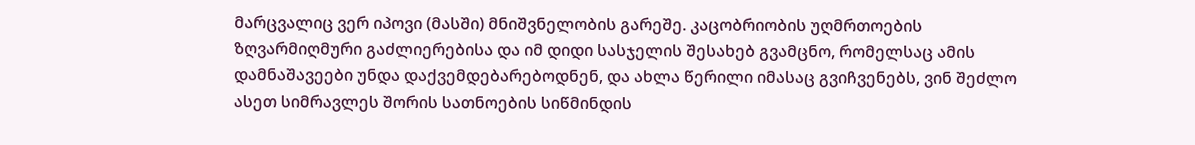მარცვალიც ვერ იპოვი (მასში) მნიშვნელობის გარეშე. კაცობრიობის უღმრთოების ზღვარმიღმური გაძლიერებისა და იმ დიდი სასჯელის შესახებ გვამცნო, რომელსაც ამის დამნაშავეები უნდა დაქვემდებარებოდნენ, და ახლა წერილი იმასაც გვიჩვენებს, ვინ შეძლო ასეთ სიმრავლეს შორის სათნოების სიწმინდის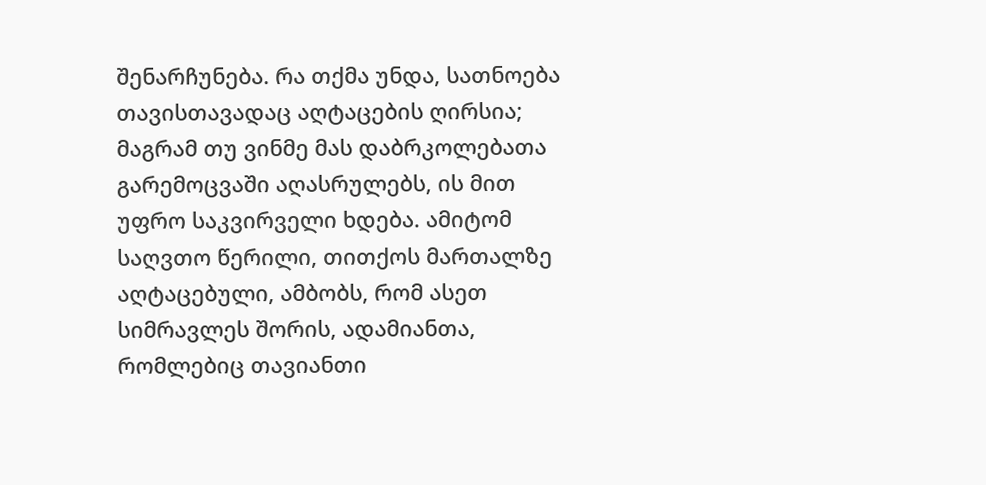შენარჩუნება. რა თქმა უნდა, სათნოება თავისთავადაც აღტაცების ღირსია; მაგრამ თუ ვინმე მას დაბრკოლებათა გარემოცვაში აღასრულებს, ის მით უფრო საკვირველი ხდება. ამიტომ საღვთო წერილი, თითქოს მართალზე აღტაცებული, ამბობს, რომ ასეთ სიმრავლეს შორის, ადამიანთა, რომლებიც თავიანთი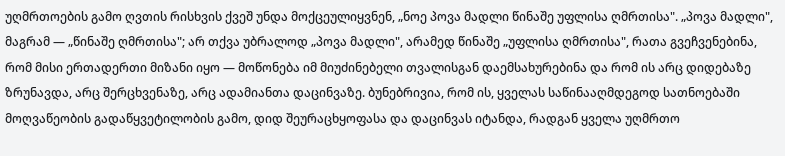უღმრთოების გამო ღვთის რისხვის ქვეშ უნდა მოქცეულიყვნენ, „ნოე პოვა მადლი წინაშე უფლისა ღმრთისა". „პოვა მადლი", მაგრამ — „წინაშე ღმრთისა"; არ თქვა უბრალოდ „პოვა მადლი", არამედ წინაშე „უფლისა ღმრთისა", რათა გვეჩვენებინა, რომ მისი ერთადერთი მიზანი იყო — მოწონება იმ მიუძინებელი თვალისგან დაემსახურებინა და რომ ის არც დიდებაზე ზრუნავდა, არც შერცხვენაზე, არც ადამიანთა დაცინვაზე. ბუნებრივია, რომ ის, ყველას საწინააღმდეგოდ სათნოებაში მოღვაწეობის გადაწყვეტილობის გამო, დიდ შეურაცხყოფასა და დაცინვას იტანდა, რადგან ყველა უღმრთო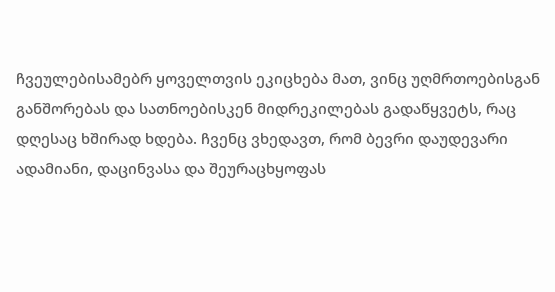ჩვეულებისამებრ ყოველთვის ეკიცხება მათ, ვინც უღმრთოებისგან განშორებას და სათნოებისკენ მიდრეკილებას გადაწყვეტს, რაც დღესაც ხშირად ხდება. ჩვენც ვხედავთ, რომ ბევრი დაუდევარი ადამიანი, დაცინვასა და შეურაცხყოფას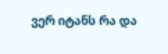ვერ იტანს რა და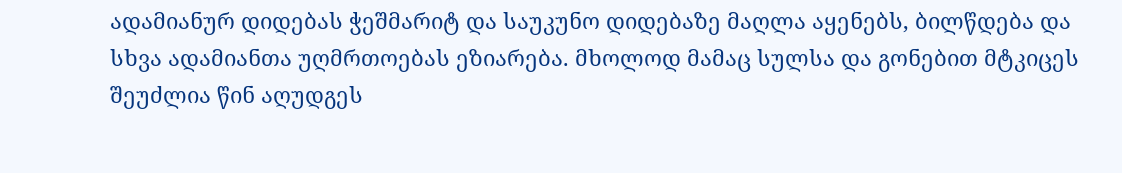ადამიანურ დიდებას ჭეშმარიტ და საუკუნო დიდებაზე მაღლა აყენებს, ბილწდება და სხვა ადამიანთა უღმრთოებას ეზიარება. მხოლოდ მამაც სულსა და გონებით მტკიცეს შეუძლია წინ აღუდგეს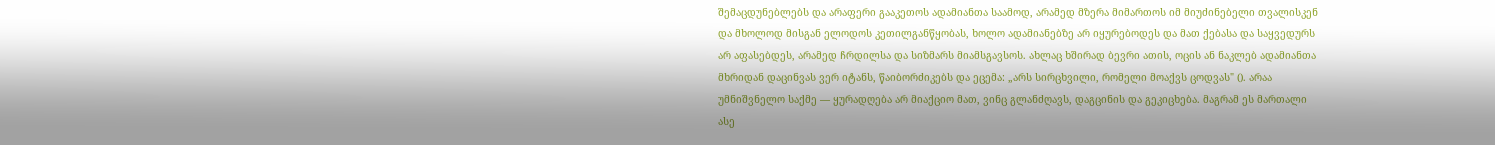შემაცდუნებლებს და არაფერი გააკეთოს ადამიანთა საამოდ, არამედ მზერა მიმართოს იმ მიუძინებელი თვალისკენ და მხოლოდ მისგან ელოდოს კეთილგანწყობას, ხოლო ადამიანებზე არ იყურებოდეს და მათ ქებასა და საყვედურს არ აფასებდეს, არამედ ჩრდილსა და სიზმარს მიამსგავსოს. ახლაც ხშირად ბევრი ათის, ოცის ან ნაკლებ ადამიანთა მხრიდან დაცინვას ვერ იტანს, წაიბორძიკებს და ეცემა: „არს სირცხვილი, რომელი მოაქვს ცოდვას" (). არაა უმნიშვნელო საქმე — ყურადღება არ მიაქციო მათ, ვინც გლანძღავს, დაგცინის და გეკიცხება. მაგრამ ეს მართალი ასე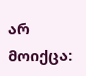არ მოიქცა: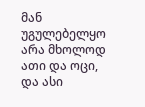მან უგულებელყო არა მხოლოდ ათი და ოცი, და ასი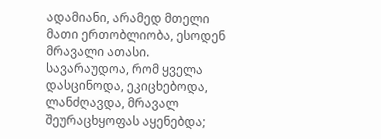ადამიანი, არამედ მთელი მათი ერთობლიობა, ესოდენ მრავალი ათასი. სავარაუდოა, რომ ყველა დასცინოდა, ეკიცხებოდა, ლანძღავდა, მრავალ შეურაცხყოფას აყენებდა;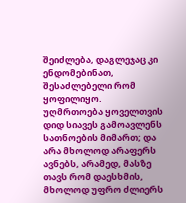შეიძლება, დაგლეჯაც კი ენდომებინათ, შესაძლებელი რომ ყოფილიყო. უღმრთოება ყოველთვის დიდ სიავეს გამოავლენს სათნოების მიმართ; და არა მხოლოდ არაფერს ავნებს, არამედ, მასზე თავს რომ დაესხმის, მხოლოდ უფრო ძლიერს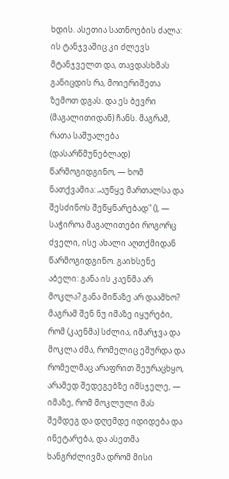ხდის. ასეთია სათნოების ძალა: ის ტანჯვაშიც კი ძლევს მტანჯველთ და, თავდასხმას განიცდის რა, მოიერიშეთა ზემოთ დგას. და ეს ბევრი (მაგალითიდან) ჩანს. მაგრამ, რათა საშუალება (დასარწმუნებლად) წარმოგიდგინო, — ხომ ნათქვამია: „აუწყე მართალსა და შესძინოს შეწყნარებად" (), — საჭიროა მაგალითები როგორც ძველი, ისე ახალი აღთქმიდან წარმოგიდგინო. გაიხსენე აბელი: განა ის კაენმა არ მოკლა? განა მიწაზე არ დაამხო? მაგრამ შენ ნუ იმაზე იყურები, რომ (კაენმა) სძლია, იმარჯვა და მოკლა ძმა, რომელიც ეშურდა და რომელმაც არაფრით შეურაცხყო, არამედ შედეგებზე იმსჯელე, — იმაზე, რომ მოკლული მას შემდეგ და დღემდე იდიდება და ინეტარება, და ასეთმა ხანგრძლივმა დრომ მისი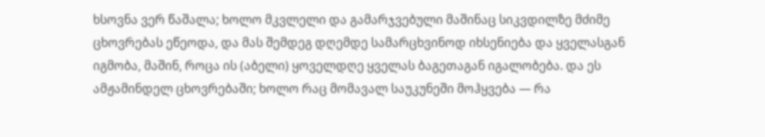ხსოვნა ვერ წაშალა; ხოლო მკვლელი და გამარჯვებული მაშინაც სიკვდილზე მძიმე ცხოვრებას ეწეოდა, და მას შემდეგ დღემდე სამარცხვინოდ იხსენიება და ყველასგან იგმობა, მაშინ, როცა ის (აბელი) ყოველდღე ყველას ბაგეთაგან იგალობება. და ეს ამჟამინდელ ცხოვრებაში; ხოლო რაც მომავალ საუკუნეში მოჰყვება — რა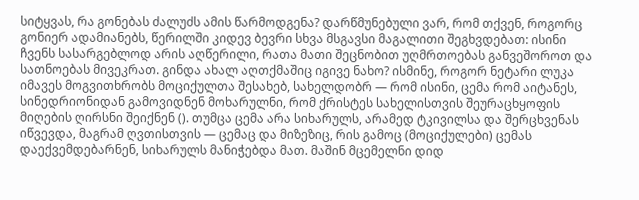სიტყვას, რა გონებას ძალუძს ამის წარმოდგენა? დარწმუნებული ვარ, რომ თქვენ, როგორც გონიერ ადამიანებს, წერილში კიდევ ბევრი სხვა მსგავსი მაგალითი შეგხვდებათ: ისინი ჩვენს სასარგებლოდ არის აღწერილი, რათა მათი შეცნობით უღმრთოებას განვეშოროთ და სათნოებას მივეკრათ. გინდა ახალ აღთქმაშიც იგივე ნახო? ისმინე, როგორ ნეტარი ლუკა იმავეს მოგვითხრობს მოციქულთა შესახებ, სახელდობრ — რომ ისინი, ცემა რომ აიტანეს, სინედრიონიდან გამოვიდნენ მოხარულნი, რომ ქრისტეს სახელისთვის შეურაცხყოფის მიღების ღირსნი შეიქნენ (). თუმცა ცემა არა სიხარულს, არამედ ტკივილსა და შერცხვენას იწვევდა, მაგრამ ღვთისთვის — ცემაც და მიზეზიც, რის გამოც (მოციქულები) ცემას დაექვემდებარნენ, სიხარულს მანიჭებდა მათ. მაშინ მცემელნი დიდ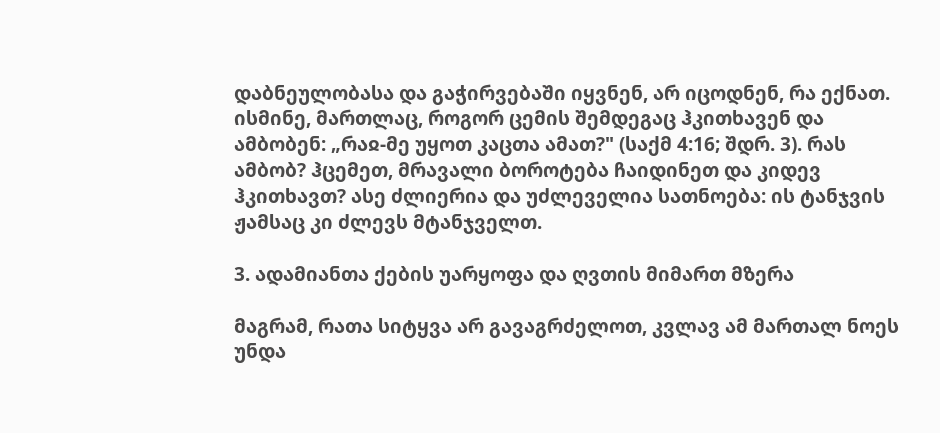დაბნეულობასა და გაჭირვებაში იყვნენ, არ იცოდნენ, რა ექნათ. ისმინე, მართლაც, როგორ ცემის შემდეგაც ჰკითხავენ და ამბობენ: „რაჲ-მე უყოთ კაცთა ამათ?" (საქმ 4:16; შდრ. 3). რას ამბობ? ჰცემეთ, მრავალი ბოროტება ჩაიდინეთ და კიდევ ჰკითხავთ? ასე ძლიერია და უძლეველია სათნოება: ის ტანჯვის ჟამსაც კი ძლევს მტანჯველთ.

3. ადამიანთა ქების უარყოფა და ღვთის მიმართ მზერა

მაგრამ, რათა სიტყვა არ გავაგრძელოთ, კვლავ ამ მართალ ნოეს უნდა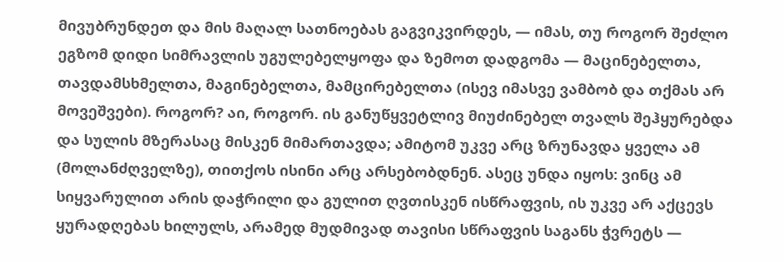მივუბრუნდეთ და მის მაღალ სათნოებას გაგვიკვირდეს, — იმას, თუ როგორ შეძლო ეგზომ დიდი სიმრავლის უგულებელყოფა და ზემოთ დადგომა — მაცინებელთა, თავდამსხმელთა, მაგინებელთა, მამცირებელთა (ისევ იმასვე ვამბობ და თქმას არ მოვეშვები). როგორ? აი, როგორ. ის განუწყვეტლივ მიუძინებელ თვალს შეჰყურებდა და სულის მზერასაც მისკენ მიმართავდა; ამიტომ უკვე არც ზრუნავდა ყველა ამ (მოლანძღველზე), თითქოს ისინი არც არსებობდნენ. ასეც უნდა იყოს: ვინც ამ სიყვარულით არის დაჭრილი და გულით ღვთისკენ ისწრაფვის, ის უკვე არ აქცევს ყურადღებას ხილულს, არამედ მუდმივად თავისი სწრაფვის საგანს ჭვრეტს —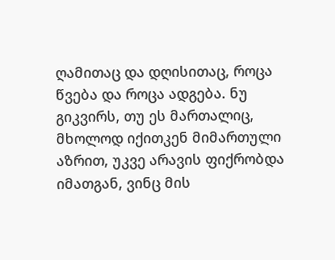ღამითაც და დღისითაც, როცა წვება და როცა ადგება. ნუ გიკვირს, თუ ეს მართალიც, მხოლოდ იქითკენ მიმართული აზრით, უკვე არავის ფიქრობდა იმათგან, ვინც მის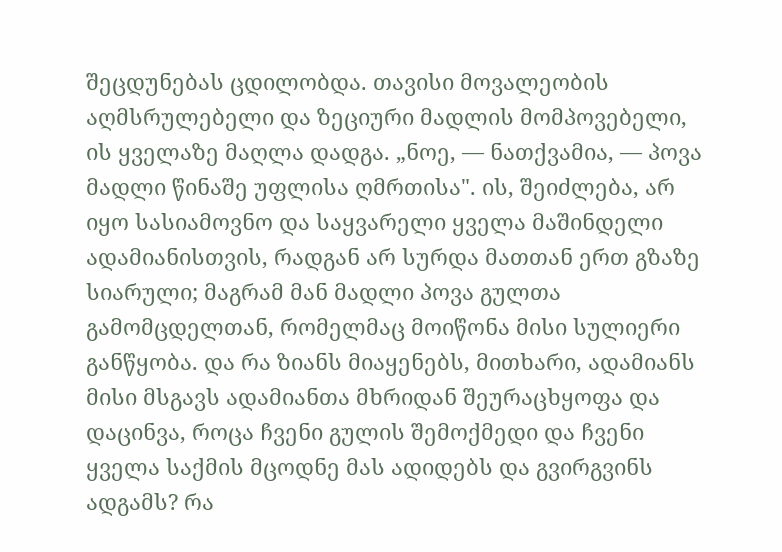შეცდუნებას ცდილობდა. თავისი მოვალეობის აღმსრულებელი და ზეციური მადლის მომპოვებელი, ის ყველაზე მაღლა დადგა. „ნოე, — ნათქვამია, — პოვა მადლი წინაშე უფლისა ღმრთისა". ის, შეიძლება, არ იყო სასიამოვნო და საყვარელი ყველა მაშინდელი ადამიანისთვის, რადგან არ სურდა მათთან ერთ გზაზე სიარული; მაგრამ მან მადლი პოვა გულთა გამომცდელთან, რომელმაც მოიწონა მისი სულიერი განწყობა. და რა ზიანს მიაყენებს, მითხარი, ადამიანს მისი მსგავს ადამიანთა მხრიდან შეურაცხყოფა და დაცინვა, როცა ჩვენი გულის შემოქმედი და ჩვენი ყველა საქმის მცოდნე მას ადიდებს და გვირგვინს ადგამს? რა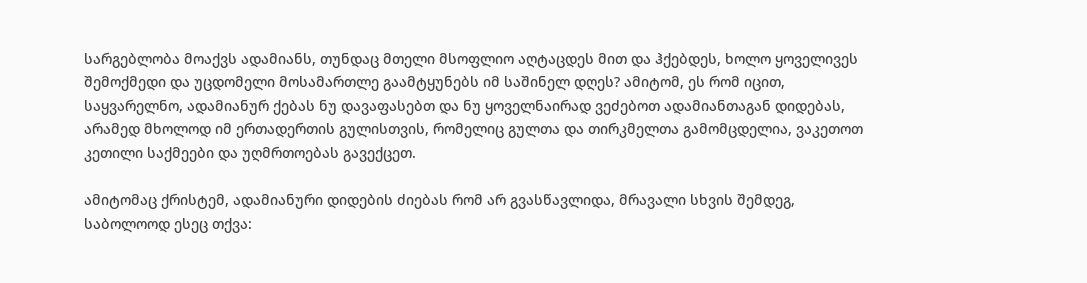სარგებლობა მოაქვს ადამიანს, თუნდაც მთელი მსოფლიო აღტაცდეს მით და ჰქებდეს, ხოლო ყოველივეს შემოქმედი და უცდომელი მოსამართლე გაამტყუნებს იმ საშინელ დღეს? ამიტომ, ეს რომ იცით, საყვარელნო, ადამიანურ ქებას ნუ დავაფასებთ და ნუ ყოველნაირად ვეძებოთ ადამიანთაგან დიდებას, არამედ მხოლოდ იმ ერთადერთის გულისთვის, რომელიც გულთა და თირკმელთა გამომცდელია, ვაკეთოთ კეთილი საქმეები და უღმრთოებას გავექცეთ.

ამიტომაც ქრისტემ, ადამიანური დიდების ძიებას რომ არ გვასწავლიდა, მრავალი სხვის შემდეგ, საბოლოოდ ესეც თქვა: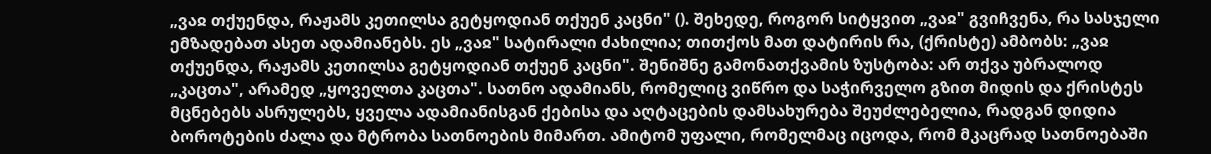„ვაჲ თქუენდა, რაჟამს კეთილსა გეტყოდიან თქუენ კაცნი" (). შეხედე, როგორ სიტყვით „ვაჲ" გვიჩვენა, რა სასჯელი ემზადებათ ასეთ ადამიანებს. ეს „ვაჲ" სატირალი ძახილია; თითქოს მათ დატირის რა, (ქრისტე) ამბობს: „ვაჲ თქუენდა, რაჟამს კეთილსა გეტყოდიან თქუენ კაცნი". შენიშნე გამონათქვამის ზუსტობა: არ თქვა უბრალოდ „კაცთა", არამედ „ყოველთა კაცთა". სათნო ადამიანს, რომელიც ვიწრო და საჭირველო გზით მიდის და ქრისტეს მცნებებს ასრულებს, ყველა ადამიანისგან ქებისა და აღტაცების დამსახურება შეუძლებელია, რადგან დიდია ბოროტების ძალა და მტრობა სათნოების მიმართ. ამიტომ უფალი, რომელმაც იცოდა, რომ მკაცრად სათნოებაში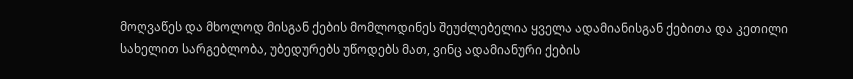მოღვაწეს და მხოლოდ მისგან ქების მომლოდინეს შეუძლებელია ყველა ადამიანისგან ქებითა და კეთილი სახელით სარგებლობა, უბედურებს უწოდებს მათ, ვინც ადამიანური ქების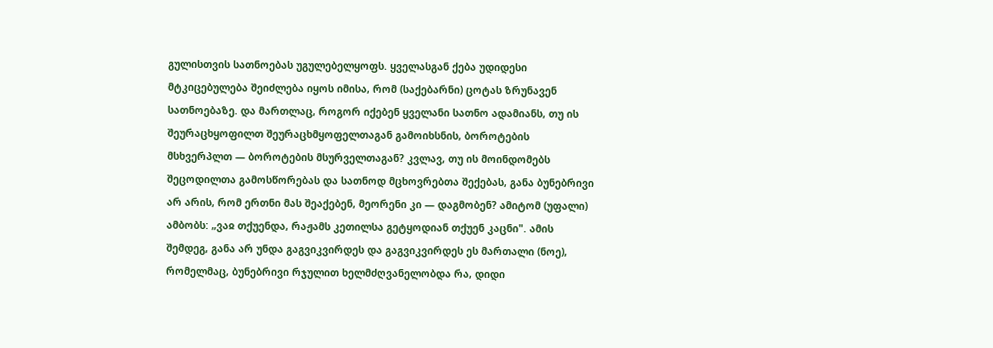გულისთვის სათნოებას უგულებელყოფს. ყველასგან ქება უდიდესი მტკიცებულება შეიძლება იყოს იმისა, რომ (საქებარნი) ცოტას ზრუნავენ სათნოებაზე. და მართლაც, როგორ იქებენ ყველანი სათნო ადამიანს, თუ ის შეურაცხყოფილთ შეურაცხმყოფელთაგან გამოიხსნის, ბოროტების მსხვერპლთ — ბოროტების მსურველთაგან? კვლავ, თუ ის მოინდომებს შეცოდილთა გამოსწორებას და სათნოდ მცხოვრებთა შექებას, განა ბუნებრივი არ არის, რომ ერთნი მას შეაქებენ, მეორენი კი — დაგმობენ? ამიტომ (უფალი) ამბობს: „ვაჲ თქუენდა, რაჟამს კეთილსა გეტყოდიან თქუენ კაცნი". ამის შემდეგ, განა არ უნდა გაგვიკვირდეს და გაგვიკვირდეს ეს მართალი (ნოე), რომელმაც, ბუნებრივი რჯულით ხელმძღვანელობდა რა, დიდი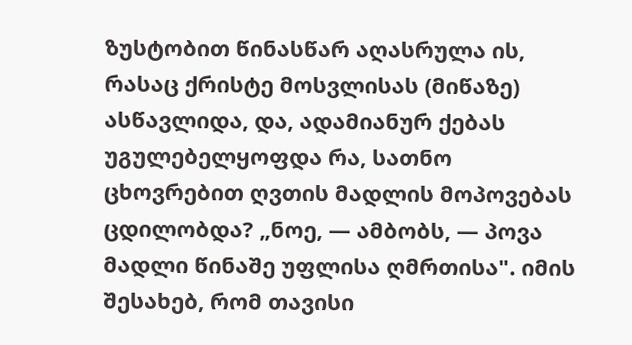ზუსტობით წინასწარ აღასრულა ის, რასაც ქრისტე მოსვლისას (მიწაზე) ასწავლიდა, და, ადამიანურ ქებას უგულებელყოფდა რა, სათნო ცხოვრებით ღვთის მადლის მოპოვებას ცდილობდა? „ნოე, — ამბობს, — პოვა მადლი წინაშე უფლისა ღმრთისა". იმის შესახებ, რომ თავისი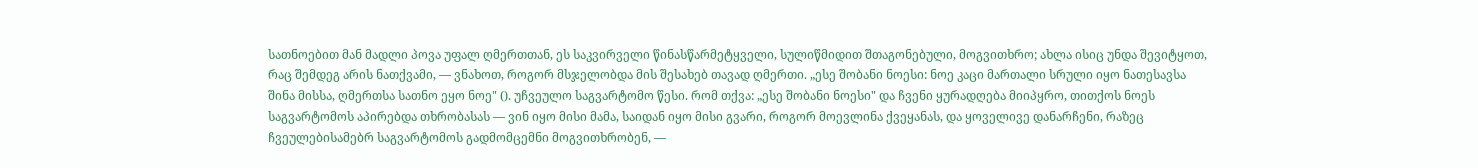სათნოებით მან მადლი პოვა უფალ ღმერთთან, ეს საკვირველი წინასწარმეტყველი, სულიწმიდით შთაგონებული, მოგვითხრო; ახლა ისიც უნდა შევიტყოთ, რაც შემდეგ არის ნათქვამი, — ვნახოთ, როგორ მსჯელობდა მის შესახებ თავად ღმერთი. „ესე შობანი ნოესი: ნოე კაცი მართალი სრული იყო ნათესავსა შინა მისსა, ღმერთსა სათნო ეყო ნოე" (). უჩვეულო საგვარტომო წესი. რომ თქვა: „ესე შობანი ნოესი" და ჩვენი ყურადღება მიიპყრო, თითქოს ნოეს საგვარტომოს აპირებდა თხრობასას — ვინ იყო მისი მამა, საიდან იყო მისი გვარი, როგორ მოევლინა ქვეყანას, და ყოველივე დანარჩენი, რაზეც ჩვეულებისამებრ საგვარტომოს გადმომცემნი მოგვითხრობენ, —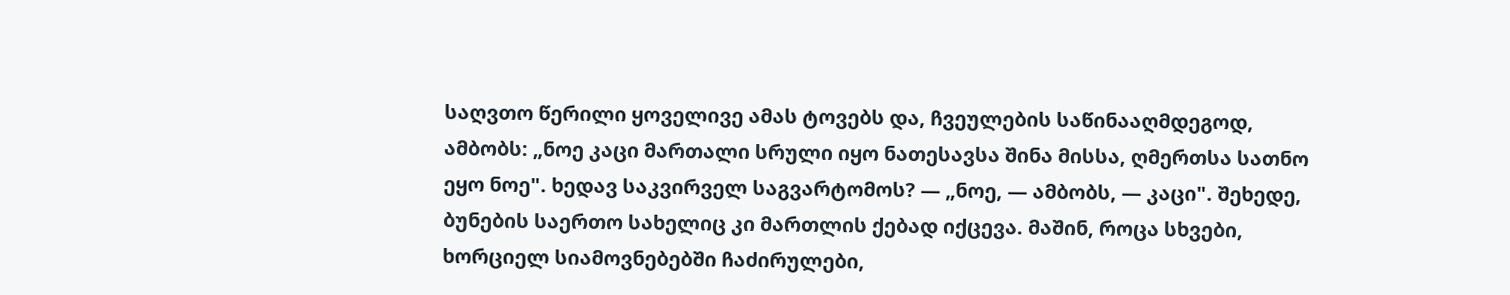საღვთო წერილი ყოველივე ამას ტოვებს და, ჩვეულების საწინააღმდეგოდ, ამბობს: „ნოე კაცი მართალი სრული იყო ნათესავსა შინა მისსა, ღმერთსა სათნო ეყო ნოე". ხედავ საკვირველ საგვარტომოს? — „ნოე, — ამბობს, — კაცი". შეხედე, ბუნების საერთო სახელიც კი მართლის ქებად იქცევა. მაშინ, როცა სხვები, ხორციელ სიამოვნებებში ჩაძირულები,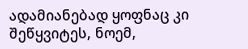ადამიანებად ყოფნაც კი შეწყვიტეს, ნოემ,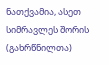ნათქვამია, ასეთ სიმრავლეს შორის (გახრწნილთა)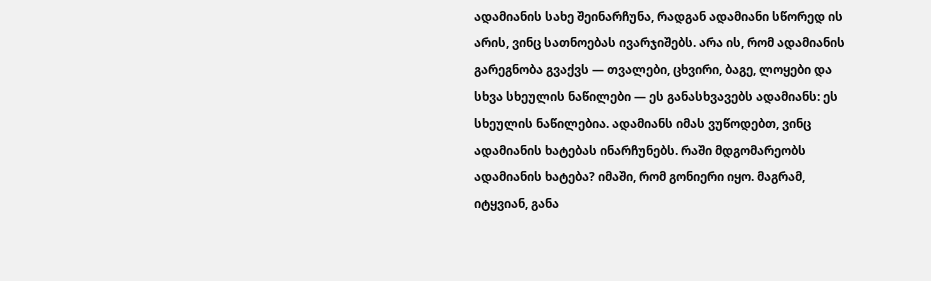ადამიანის სახე შეინარჩუნა, რადგან ადამიანი სწორედ ის არის, ვინც სათნოებას ივარჯიშებს. არა ის, რომ ადამიანის გარეგნობა გვაქვს — თვალები, ცხვირი, ბაგე, ლოყები და სხვა სხეულის ნაწილები — ეს განასხვავებს ადამიანს: ეს სხეულის ნაწილებია. ადამიანს იმას ვუწოდებთ, ვინც ადამიანის ხატებას ინარჩუნებს. რაში მდგომარეობს ადამიანის ხატება? იმაში, რომ გონიერი იყო. მაგრამ, იტყვიან, განა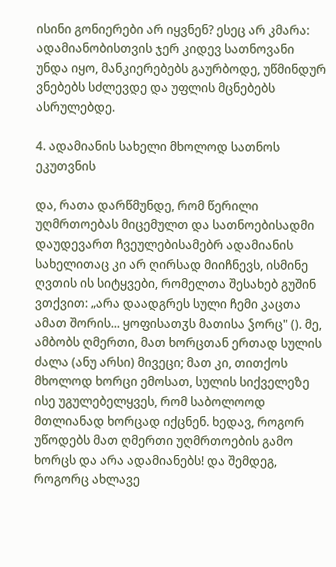ისინი გონიერები არ იყვნენ? ესეც არ კმარა: ადამიანობისთვის ჯერ კიდევ სათნოვანი უნდა იყო, მანკიერებებს გაურბოდე, უწმინდურ ვნებებს სძლევდე და უფლის მცნებებს ასრულებდე.

4. ადამიანის სახელი მხოლოდ სათნოს ეკუთვნის

და, რათა დარწმუნდე, რომ წერილი უღმრთოებას მიცემულთ და სათნოებისადმი დაუდევართ ჩვეულებისამებრ ადამიანის სახელითაც კი არ ღირსად მიიჩნევს, ისმინე ღვთის ის სიტყვები, რომელთა შესახებ გუშინ ვთქვით: „არა დაადგრეს სული ჩემი კაცთა ამათ შორის... ყოფისათჳს მათისა ჴორც" (). მე, ამბობს ღმერთი, მათ ხორცთან ერთად სულის ძალა (ანუ არსი) მივეცი; მათ კი, თითქოს მხოლოდ ხორცი ემოსათ, სულის სიქველეზე ისე უგულებელყვეს, რომ საბოლოოდ მთლიანად ხორცად იქცნენ. ხედავ, როგორ უწოდებს მათ ღმერთი უღმრთოების გამო ხორცს და არა ადამიანებს! და შემდეგ, როგორც ახლავე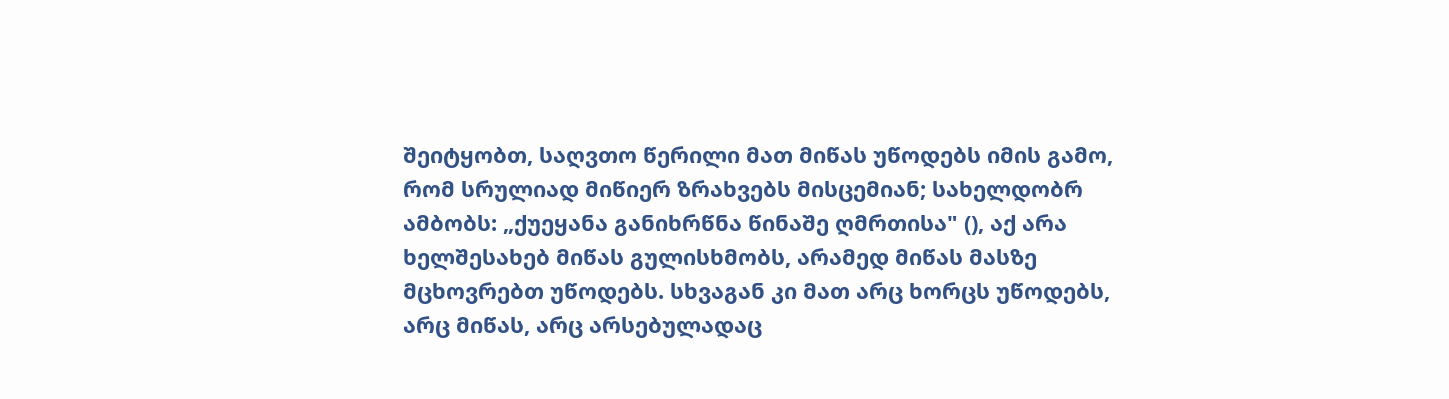შეიტყობთ, საღვთო წერილი მათ მიწას უწოდებს იმის გამო, რომ სრულიად მიწიერ ზრახვებს მისცემიან; სახელდობრ ამბობს: „ქუეყანა განიხრწნა წინაშე ღმრთისა" (), აქ არა ხელშესახებ მიწას გულისხმობს, არამედ მიწას მასზე მცხოვრებთ უწოდებს. სხვაგან კი მათ არც ხორცს უწოდებს, არც მიწას, არც არსებულადაც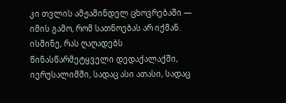კი თვლის ამჟამინდელ ცხოვრებაში — იმის გამო, რომ სათნოებას არ იქმან. ისმინე, რას ღაღადებს წინასწარმეტყველი დედაქალაქში, იერუსალიმში, სადაც ასი ათასი, სადაც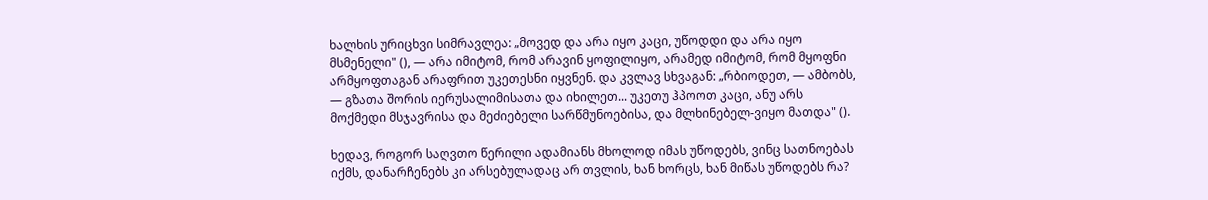ხალხის ურიცხვი სიმრავლეა: „მოვედ და არა იყო კაცი, უწოდდი და არა იყო მსმენელი" (), — არა იმიტომ, რომ არავინ ყოფილიყო, არამედ იმიტომ, რომ მყოფნი არმყოფთაგან არაფრით უკეთესნი იყვნენ. და კვლავ სხვაგან: „რბიოდეთ, — ამბობს, — გზათა შორის იერუსალიმისათა და იხილეთ... უკეთუ ჰპოოთ კაცი, ანუ არს მოქმედი მსჯავრისა და მეძიებელი სარწმუნოებისა, და მლხინებელ-ვიყო მათდა" ().

ხედავ, როგორ საღვთო წერილი ადამიანს მხოლოდ იმას უწოდებს, ვინც სათნოებას იქმს, დანარჩენებს კი არსებულადაც არ თვლის, ხან ხორცს, ხან მიწას უწოდებს რა?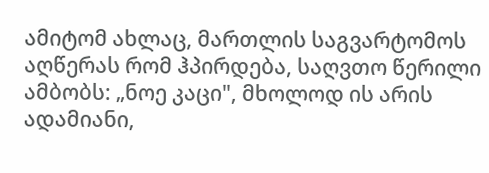ამიტომ ახლაც, მართლის საგვარტომოს აღწერას რომ ჰპირდება, საღვთო წერილი ამბობს: „ნოე კაცი", მხოლოდ ის არის ადამიანი,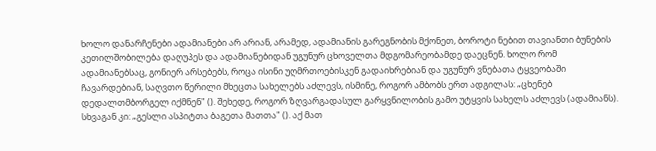ხოლო დანარჩენები ადამიანები არ არიან, არამედ, ადამიანის გარეგნობის მქონეთ, ბოროტი ნებით თავიანთი ბუნების კეთილშობილება დაღუპეს და ადამიანებიდან უგუნურ ცხოველთა მდგომარეობამდე დაეცნენ. ხოლო რომ ადამიანებსაც, გონიერ არსებებს, როცა ისინი უღმრთოებისკენ გადაიხრებიან და უგუნურ ვნებათა ტყვეობაში ჩავარდებიან, საღვთო წერილი მხეცთა სახელებს აძლევს, ისმინე, როგორ ამბობს ერთ ადგილას: „ცხენებ დედალთმბორგელ იქმნენ" (). შეხედე, როგორ ზღვარგადასულ გარყვნილობის გამო უტყვის სახელს აძლევს (ადამიანს). სხვაგან კი: „გესლი ასპიტთა ბაგეთა მათთა" (). აქ მათ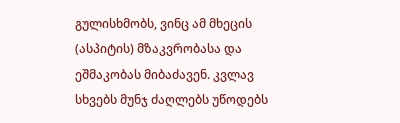გულისხმობს, ვინც ამ მხეცის (ასპიტის) მზაკვრობასა და ეშმაკობას მიბაძავენ. კვლავ სხვებს მუნჯ ძაღლებს უწოდებს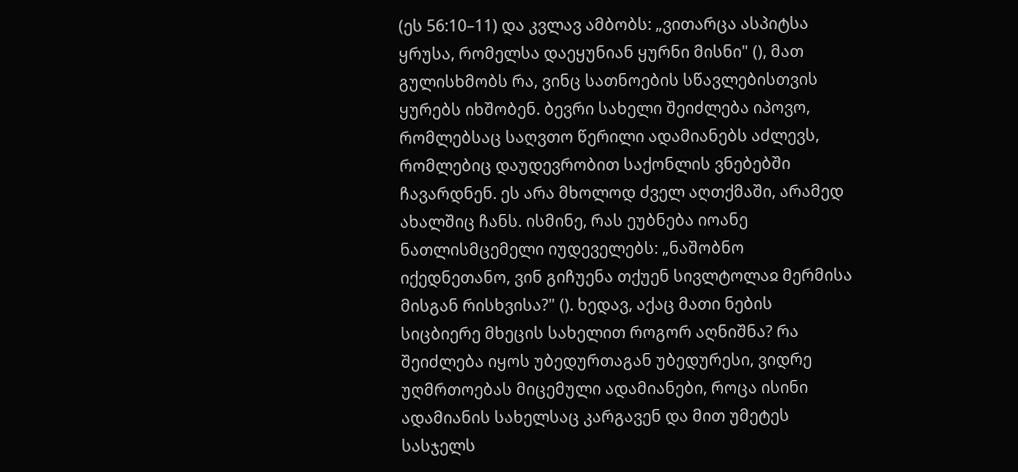(ეს 56:10–11) და კვლავ ამბობს: „ვითარცა ასპიტსა ყრუსა, რომელსა დაეყუნიან ყურნი მისნი" (), მათ გულისხმობს რა, ვინც სათნოების სწავლებისთვის ყურებს იხშობენ. ბევრი სახელი შეიძლება იპოვო, რომლებსაც საღვთო წერილი ადამიანებს აძლევს, რომლებიც დაუდევრობით საქონლის ვნებებში ჩავარდნენ. ეს არა მხოლოდ ძველ აღთქმაში, არამედ ახალშიც ჩანს. ისმინე, რას ეუბნება იოანე ნათლისმცემელი იუდეველებს: „ნაშობნო იქედნეთანო, ვინ გიჩუენა თქუენ სივლტოლაჲ მერმისა მისგან რისხვისა?" (). ხედავ, აქაც მათი ნების სიცბიერე მხეცის სახელით როგორ აღნიშნა? რა შეიძლება იყოს უბედურთაგან უბედურესი, ვიდრე უღმრთოებას მიცემული ადამიანები, როცა ისინი ადამიანის სახელსაც კარგავენ და მით უმეტეს სასჯელს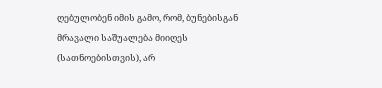ღებულობენ იმის გამო, რომ, ბუნებისგან მრავალი საშუალება მიიღეს (სათნოებისთვის), არ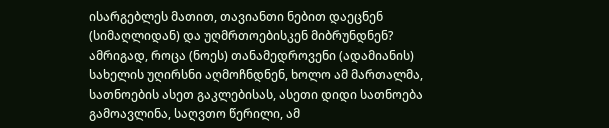ისარგებლეს მათით, თავიანთი ნებით დაეცნენ (სიმაღლიდან) და უღმრთოებისკენ მიბრუნდნენ? ამრიგად, როცა (ნოეს) თანამედროვენი (ადამიანის) სახელის უღირსნი აღმოჩნდნენ, ხოლო ამ მართალმა, სათნოების ასეთ გაკლებისას, ასეთი დიდი სათნოება გამოავლინა, საღვთო წერილი, ამ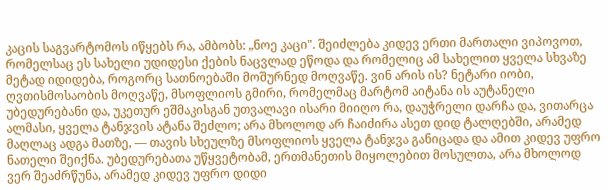კაცის საგვარტომოს იწყებს რა, ამბობს: „ნოე კაცი". შეიძლება კიდევ ერთი მართალი ვიპოვოთ, რომელსაც ეს სახელი უდიდესი ქების ნაცვლად ეწოდა და რომელიც ამ სახელით ყველა სხვაზე მეტად იდიდება, როგორც სათნოებაში მოშურნედ მოღვაწე. ვინ არის ის? ნეტარი იობი, ღვთისმოსაობის მოღვაწე, მსოფლიოს გმირი, რომელმაც მარტომ აიტანა ის აუტანელი უბედურებანი და, უკეთურ ეშმაკისგან უთვალავი ისარი მიიღო რა, დაუჭრელი დარჩა და, ვითარცა ალმასი, ყველა ტანჯვის ატანა შეძლო; არა მხოლოდ არ ჩაიძირა ასეთ დიდ ტალღებში, არამედ მაღლაც ადგა მათზე, — თავის სხეულზე მსოფლიოს ყველა ტანჯვა განიცადა და ამით კიდევ უფრო ნათელი შეიქნა. უბედურებათა უწყვეტობამ, ერთმანეთის მიყოლებით მოსულთა, არა მხოლოდ ვერ შეაძრწუნა, არამედ კიდევ უფრო დიდი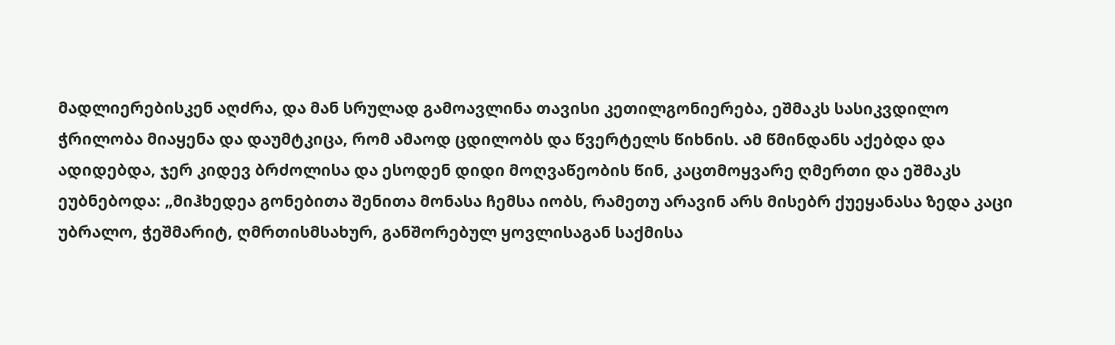მადლიერებისკენ აღძრა, და მან სრულად გამოავლინა თავისი კეთილგონიერება, ეშმაკს სასიკვდილო ჭრილობა მიაყენა და დაუმტკიცა, რომ ამაოდ ცდილობს და წვერტელს წიხნის. ამ წმინდანს აქებდა და ადიდებდა, ჯერ კიდევ ბრძოლისა და ესოდენ დიდი მოღვაწეობის წინ, კაცთმოყვარე ღმერთი და ეშმაკს ეუბნებოდა: „მიჰხედეა გონებითა შენითა მონასა ჩემსა იობს, რამეთუ არავინ არს მისებრ ქუეყანასა ზედა კაცი უბრალო, ჭეშმარიტ, ღმრთისმსახურ, განშორებულ ყოვლისაგან საქმისა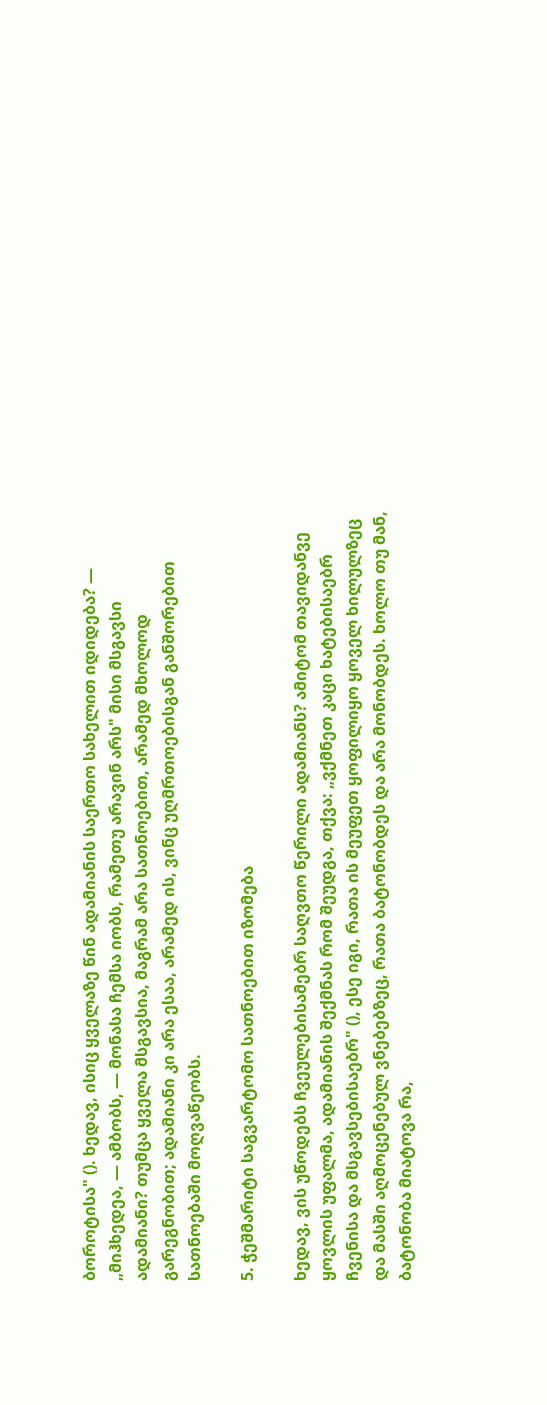ბოროტისა" (). ხედავ, ისიც ყველაზე წინ ადამიანის საერთო სახელით იდიდება? — „მიჰხედეა, — ამბობს, — მონასა ჩემსა იობს, რამეთუ არავინ არს" მისი მსგავსი ადამიანი? თუმცა ყველა მსგავსია, მაგრამ არა სათნოებით, არამედ მხოლოდ გარეგნობით; ადამიანი კი არა ესაა, არამედ ის, ვინც უღმრთოებისგან განშორებით სათნოებაში მოღვაწეობს.

5. ჭეშმარიტი საგვარტომო სათნოებით იზომება

ხედავ, ვის უწოდებს ჩვეულებისამებრ საღვთო წერილი ადამიანს? ამიტომ თავიდანვე ყოვლის უფალმა, ადამიანის შექმნას რომ შეუდგა, თქვა: „ვქმნეთ კაცი ხატებისაებრ ჩვენისა და მსგავსებისაებრ" (), ესე იგი, რათა ის მეუფეთ ყოფილიყო ყოველ ხილულზეც და მასში აღმოცენებულ ვნებებზეც, რათა ბატონობდეს და არა მონობდეს. ხოლო თუ მან, ბატონობა მიატოვა რა,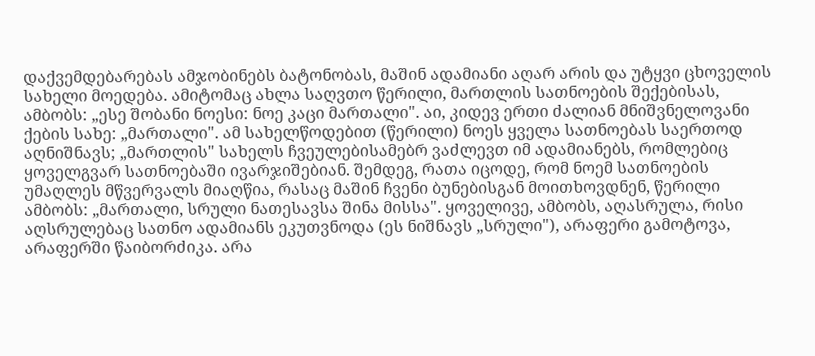დაქვემდებარებას ამჯობინებს ბატონობას, მაშინ ადამიანი აღარ არის და უტყვი ცხოველის სახელი მოედება. ამიტომაც ახლა საღვთო წერილი, მართლის სათნოების შექებისას, ამბობს: „ესე შობანი ნოესი: ნოე კაცი მართალი". აი, კიდევ ერთი ძალიან მნიშვნელოვანი ქების სახე: „მართალი". ამ სახელწოდებით (წერილი) ნოეს ყველა სათნოებას საერთოდ აღნიშნავს; „მართლის" სახელს ჩვეულებისამებრ ვაძლევთ იმ ადამიანებს, რომლებიც ყოველგვარ სათნოებაში ივარჯიშებიან. შემდეგ, რათა იცოდე, რომ ნოემ სათნოების უმაღლეს მწვერვალს მიაღწია, რასაც მაშინ ჩვენი ბუნებისგან მოითხოვდნენ, წერილი ამბობს: „მართალი, სრული ნათესავსა შინა მისსა". ყოველივე, ამბობს, აღასრულა, რისი აღსრულებაც სათნო ადამიანს ეკუთვნოდა (ეს ნიშნავს „სრული"), არაფერი გამოტოვა, არაფერში წაიბორძიკა. არა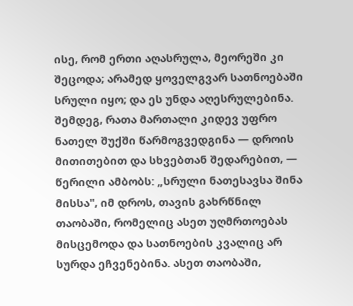ისე, რომ ერთი აღასრულა, მეორეში კი შეცოდა; არამედ ყოველგვარ სათნოებაში სრული იყო; და ეს უნდა აღესრულებინა. შემდეგ, რათა მართალი კიდევ უფრო ნათელ შუქში წარმოგვედგინა — დროის მითითებით და სხვებთან შედარებით, — წერილი ამბობს: „სრული ნათესავსა შინა მისსა", იმ დროს, თავის გახრწნილ თაობაში, რომელიც ასეთ უღმრთოებას მისცემოდა და სათნოების კვალიც არ სურდა ეჩვენებინა. ასეთ თაობაში,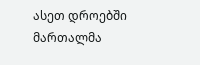ასეთ დროებში მართალმა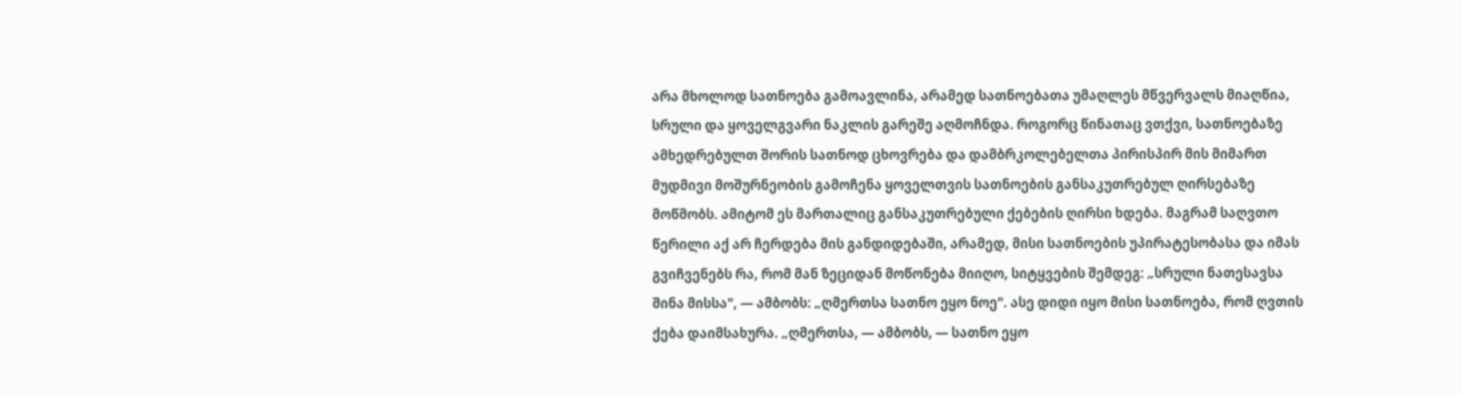არა მხოლოდ სათნოება გამოავლინა, არამედ სათნოებათა უმაღლეს მწვერვალს მიაღწია, სრული და ყოველგვარი ნაკლის გარეშე აღმოჩნდა. როგორც წინათაც ვთქვი, სათნოებაზე ამხედრებულთ შორის სათნოდ ცხოვრება და დამბრკოლებელთა პირისპირ მის მიმართ მუდმივი მოშურნეობის გამოჩენა ყოველთვის სათნოების განსაკუთრებულ ღირსებაზე მოწმობს. ამიტომ ეს მართალიც განსაკუთრებული ქებების ღირსი ხდება. მაგრამ საღვთო წერილი აქ არ ჩერდება მის განდიდებაში, არამედ, მისი სათნოების უპირატესობასა და იმას გვიჩვენებს რა, რომ მან ზეციდან მოწონება მიიღო, სიტყვების შემდეგ: „სრული ნათესავსა შინა მისსა", — ამბობს: „ღმერთსა სათნო ეყო ნოე". ასე დიდი იყო მისი სათნოება, რომ ღვთის ქება დაიმსახურა. „ღმერთსა, — ამბობს, — სათნო ეყო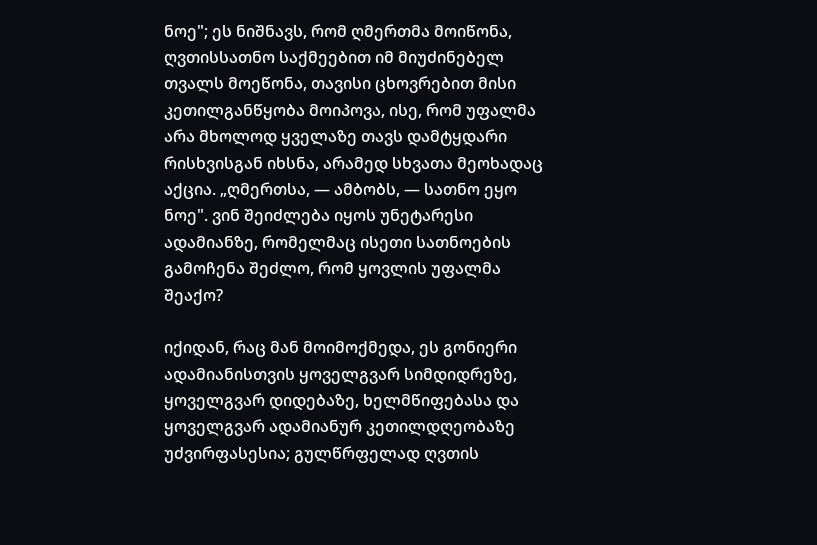ნოე"; ეს ნიშნავს, რომ ღმერთმა მოიწონა, ღვთისსათნო საქმეებით იმ მიუძინებელ თვალს მოეწონა, თავისი ცხოვრებით მისი კეთილგანწყობა მოიპოვა, ისე, რომ უფალმა არა მხოლოდ ყველაზე თავს დამტყდარი რისხვისგან იხსნა, არამედ სხვათა მეოხადაც აქცია. „ღმერთსა, — ამბობს, — სათნო ეყო ნოე". ვინ შეიძლება იყოს უნეტარესი ადამიანზე, რომელმაც ისეთი სათნოების გამოჩენა შეძლო, რომ ყოვლის უფალმა შეაქო?

იქიდან, რაც მან მოიმოქმედა, ეს გონიერი ადამიანისთვის ყოველგვარ სიმდიდრეზე, ყოველგვარ დიდებაზე, ხელმწიფებასა და ყოველგვარ ადამიანურ კეთილდღეობაზე უძვირფასესია; გულწრფელად ღვთის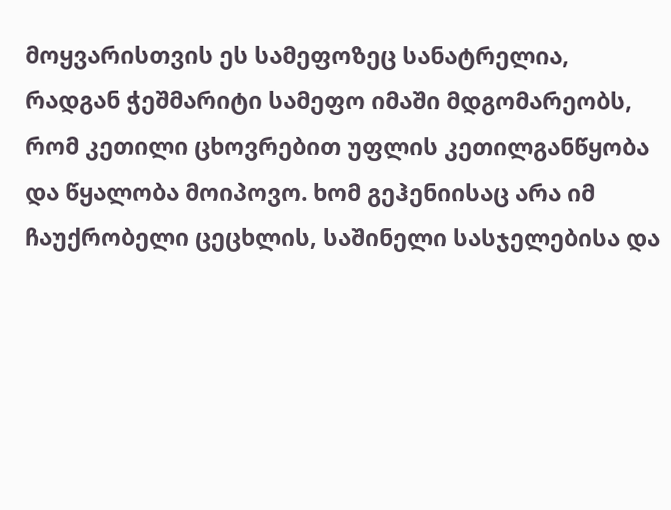მოყვარისთვის ეს სამეფოზეც სანატრელია, რადგან ჭეშმარიტი სამეფო იმაში მდგომარეობს, რომ კეთილი ცხოვრებით უფლის კეთილგანწყობა და წყალობა მოიპოვო. ხომ გეჰენიისაც არა იმ ჩაუქრობელი ცეცხლის, საშინელი სასჯელებისა და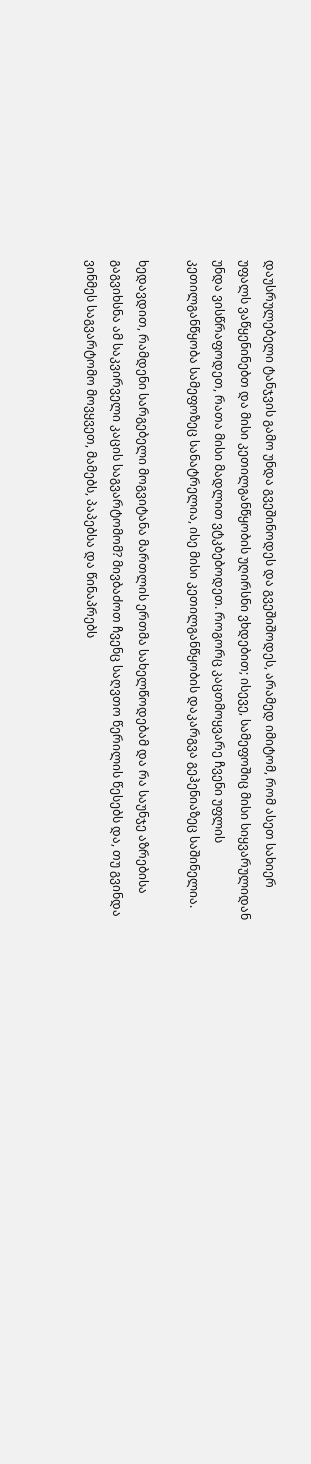დაუსრულებელი ტანჯვის გამო უნდა გვეშინოდეს და გვეშიშოდეს, არამედ იმიტომ, რომ ასეთ სახიერ უფალს ვაწყენინებთ და მისი კეთილგანწყობის უღირსნი ვხდებით; ისევე, სამეფოშიც მისი სიყვარულიდან უნდა ვისწრაფოდეთ, რათა მისი მადლით ვტკბებოდეთ. როგორც კაცთმოყვარე ჩვენი უფლის კეთილგანწყობა სამეფოზეც სანატრელია, ისე მისი კეთილგანწყობის დაკარგვა გეჰენიაზეც საშინელია.

ხედავდით, რამდენი სარგებელი მოგვიტანა მართლის ერთმა სახელწოდებამ და რა საუნჯე აზრებისა გაგვიხსნა ამ საკვირველი კაცის საგვარტომომ? მივბაძოთ ჩვენც საღვთო წერილის წესებს და, თუ გვინდა ვინმეს საგვარტომო მოვყვეთ, მამებს, პაპებსა და წინაპრებს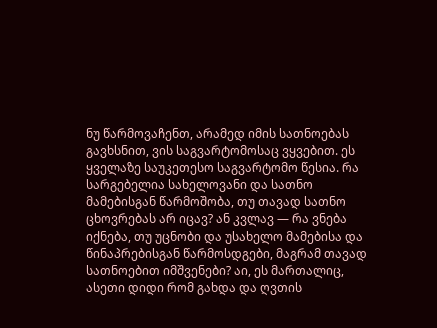ნუ წარმოვაჩენთ, არამედ იმის სათნოებას გავხსნით, ვის საგვარტომოსაც ვყვებით. ეს ყველაზე საუკეთესო საგვარტომო წესია. რა სარგებელია სახელოვანი და სათნო მამებისგან წარმოშობა, თუ თავად სათნო ცხოვრებას არ იცავ? ან კვლავ — რა ვნება იქნება, თუ უცნობი და უსახელო მამებისა და წინაპრებისგან წარმოსდგები, მაგრამ თავად სათნოებით იმშვენები? აი, ეს მართალიც, ასეთი დიდი რომ გახდა და ღვთის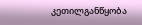კეთილგანწყობა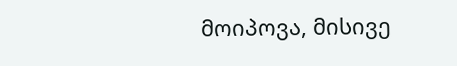მოიპოვა, მისივე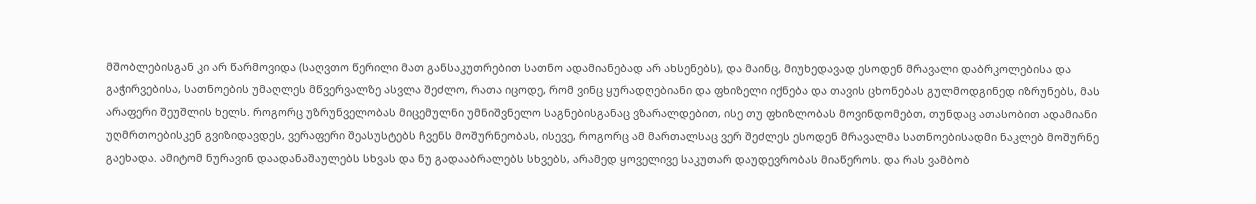მშობლებისგან კი არ წარმოვიდა (საღვთო წერილი მათ განსაკუთრებით სათნო ადამიანებად არ ახსენებს), და მაინც, მიუხედავად ესოდენ მრავალი დაბრკოლებისა და გაჭირვებისა, სათნოების უმაღლეს მწვერვალზე ასვლა შეძლო, რათა იცოდე, რომ ვინც ყურადღებიანი და ფხიზელი იქნება და თავის ცხონებას გულმოდგინედ იზრუნებს, მას არაფერი შეუშლის ხელს. როგორც უზრუნველობას მიცემულნი უმნიშვნელო საგნებისგანაც ვზარალდებით, ისე თუ ფხიზლობას მოვინდომებთ, თუნდაც ათასობით ადამიანი უღმრთოებისკენ გვიზიდავდეს, ვერაფერი შეასუსტებს ჩვენს მოშურნეობას, ისევე, როგორც ამ მართალსაც ვერ შეძლეს ესოდენ მრავალმა სათნოებისადმი ნაკლებ მოშურნე გაეხადა. ამიტომ ნურავინ დაადანაშაულებს სხვას და ნუ გადააბრალებს სხვებს, არამედ ყოველივე საკუთარ დაუდევრობას მიაწეროს. და რას ვამბობ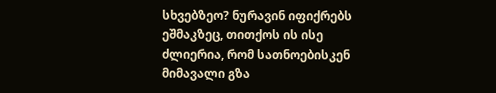სხვებზეო? ნურავინ იფიქრებს ეშმაკზეც, თითქოს ის ისე ძლიერია, რომ სათნოებისკენ მიმავალი გზა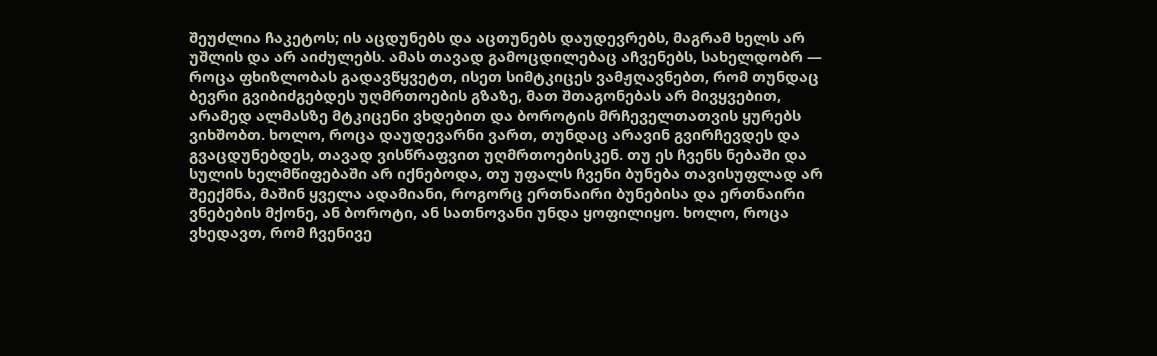შეუძლია ჩაკეტოს; ის აცდუნებს და აცთუნებს დაუდევრებს, მაგრამ ხელს არ უშლის და არ აიძულებს. ამას თავად გამოცდილებაც აჩვენებს, სახელდობრ — როცა ფხიზლობას გადავწყვეტთ, ისეთ სიმტკიცეს ვამჟღავნებთ, რომ თუნდაც ბევრი გვიბიძგებდეს უღმრთოების გზაზე, მათ შთაგონებას არ მივყვებით, არამედ ალმასზე მტკიცენი ვხდებით და ბოროტის მრჩეველთათვის ყურებს ვიხშობთ. ხოლო, როცა დაუდევარნი ვართ, თუნდაც არავინ გვირჩევდეს და გვაცდუნებდეს, თავად ვისწრაფვით უღმრთოებისკენ. თუ ეს ჩვენს ნებაში და სულის ხელმწიფებაში არ იქნებოდა, თუ უფალს ჩვენი ბუნება თავისუფლად არ შეექმნა, მაშინ ყველა ადამიანი, როგორც ერთნაირი ბუნებისა და ერთნაირი ვნებების მქონე, ან ბოროტი, ან სათნოვანი უნდა ყოფილიყო. ხოლო, როცა ვხედავთ, რომ ჩვენივე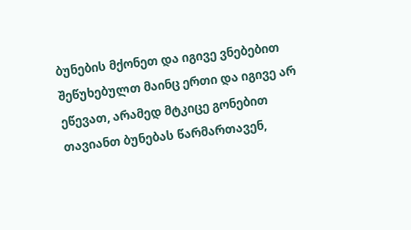ბუნების მქონეთ და იგივე ვნებებით შეწუხებულთ მაინც ერთი და იგივე არ ეწევათ, არამედ მტკიცე გონებით თავიანთ ბუნებას წარმართავენ,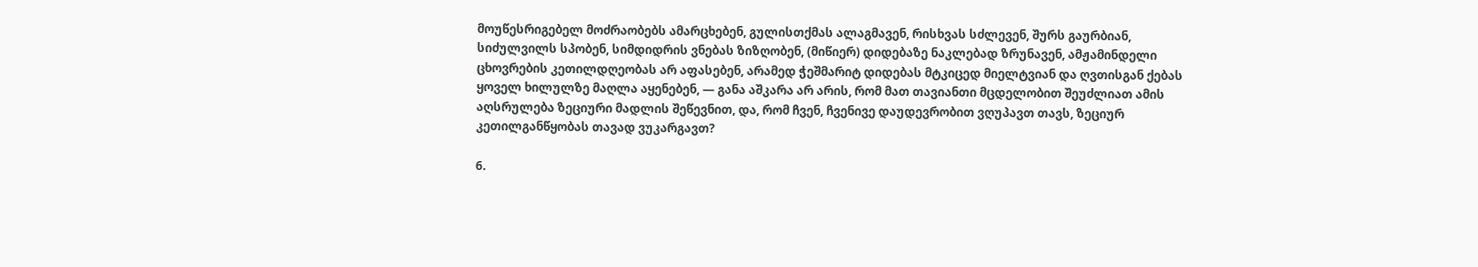მოუწესრიგებელ მოძრაობებს ამარცხებენ, გულისთქმას ალაგმავენ, რისხვას სძლევენ, შურს გაურბიან, სიძულვილს სპობენ, სიმდიდრის ვნებას ზიზღობენ, (მიწიერ) დიდებაზე ნაკლებად ზრუნავენ, ამჟამინდელი ცხოვრების კეთილდღეობას არ აფასებენ, არამედ ჭეშმარიტ დიდებას მტკიცედ მიელტვიან და ღვთისგან ქებას ყოველ ხილულზე მაღლა აყენებენ, — განა აშკარა არ არის, რომ მათ თავიანთი მცდელობით შეუძლიათ ამის აღსრულება ზეციური მადლის შეწევნით, და, რომ ჩვენ, ჩვენივე დაუდევრობით ვღუპავთ თავს, ზეციურ კეთილგანწყობას თავად ვუკარგავთ?

6.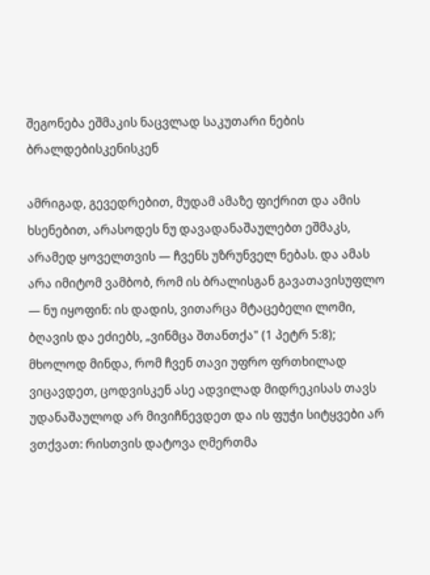შეგონება ეშმაკის ნაცვლად საკუთარი ნების ბრალდებისკენისკენ

ამრიგად, გევედრებით, მუდამ ამაზე ფიქრით და ამის ხსენებით, არასოდეს ნუ დავადანაშაულებთ ეშმაკს, არამედ ყოველთვის — ჩვენს უზრუნველ ნებას. და ამას არა იმიტომ ვამბობ, რომ ის ბრალისგან გავათავისუფლო — ნუ იყოფინ: ის დადის, ვითარცა მტაცებელი ლომი, ბღავის და ეძიებს, „ვინმცა შთანთქა" (1 პეტრ 5:8); მხოლოდ მინდა, რომ ჩვენ თავი უფრო ფრთხილად ვიცავდეთ, ცოდვისკენ ასე ადვილად მიდრეკისას თავს უდანაშაულოდ არ მივიჩნევდეთ და ის ფუჭი სიტყვები არ ვთქვათ: რისთვის დატოვა ღმერთმა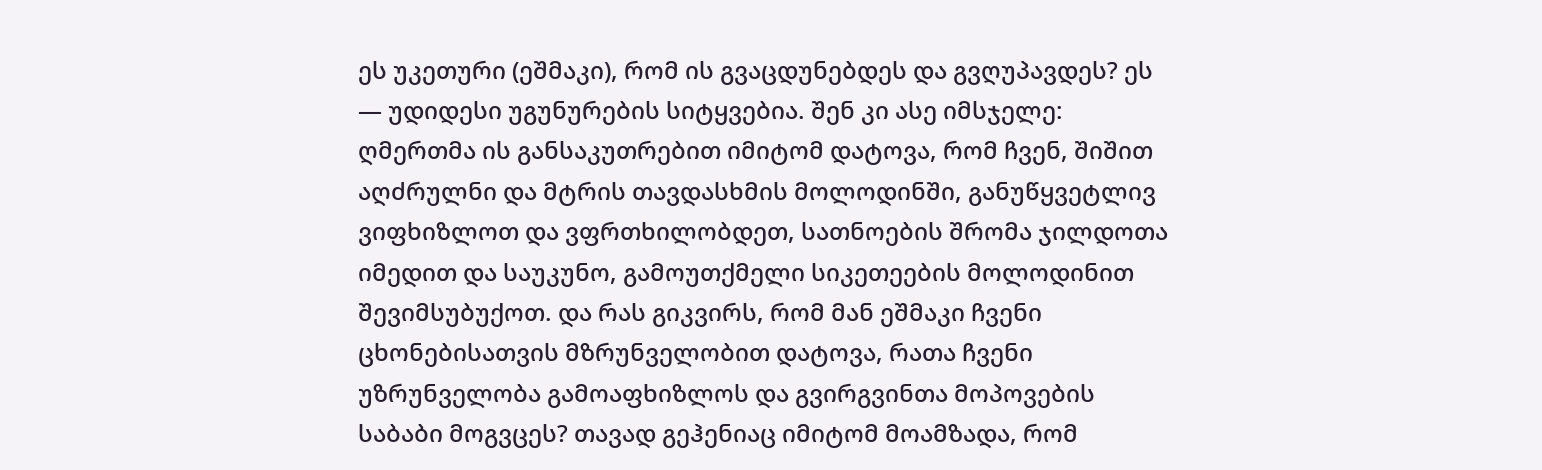ეს უკეთური (ეშმაკი), რომ ის გვაცდუნებდეს და გვღუპავდეს? ეს — უდიდესი უგუნურების სიტყვებია. შენ კი ასე იმსჯელე: ღმერთმა ის განსაკუთრებით იმიტომ დატოვა, რომ ჩვენ, შიშით აღძრულნი და მტრის თავდასხმის მოლოდინში, განუწყვეტლივ ვიფხიზლოთ და ვფრთხილობდეთ, სათნოების შრომა ჯილდოთა იმედით და საუკუნო, გამოუთქმელი სიკეთეების მოლოდინით შევიმსუბუქოთ. და რას გიკვირს, რომ მან ეშმაკი ჩვენი ცხონებისათვის მზრუნველობით დატოვა, რათა ჩვენი უზრუნველობა გამოაფხიზლოს და გვირგვინთა მოპოვების საბაბი მოგვცეს? თავად გეჰენიაც იმიტომ მოამზადა, რომ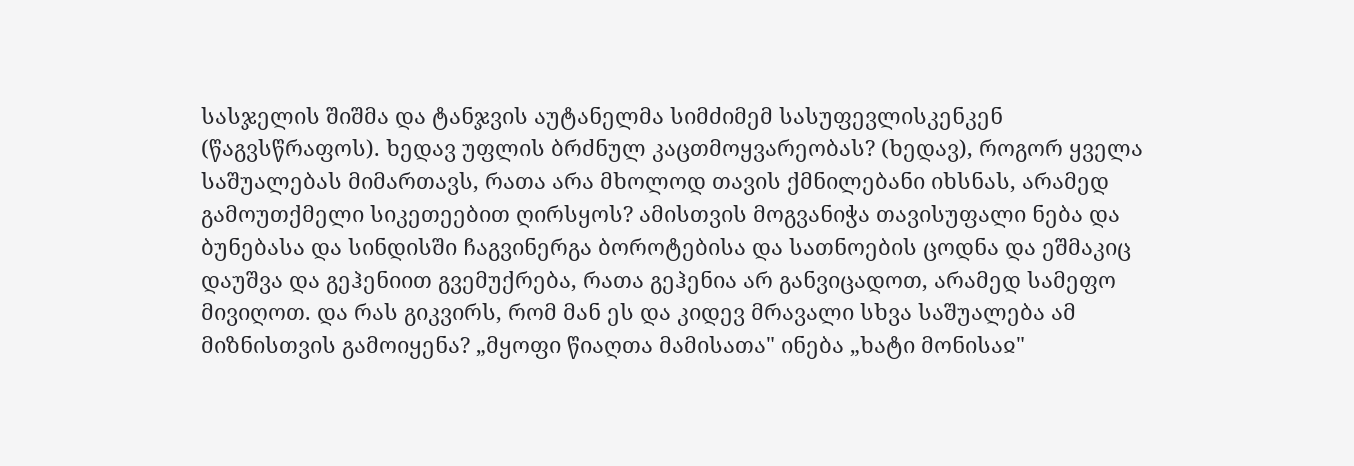სასჯელის შიშმა და ტანჯვის აუტანელმა სიმძიმემ სასუფევლისკენკენ (წაგვსწრაფოს). ხედავ უფლის ბრძნულ კაცთმოყვარეობას? (ხედავ), როგორ ყველა საშუალებას მიმართავს, რათა არა მხოლოდ თავის ქმნილებანი იხსნას, არამედ გამოუთქმელი სიკეთეებით ღირსყოს? ამისთვის მოგვანიჭა თავისუფალი ნება და ბუნებასა და სინდისში ჩაგვინერგა ბოროტებისა და სათნოების ცოდნა და ეშმაკიც დაუშვა და გეჰენიით გვემუქრება, რათა გეჰენია არ განვიცადოთ, არამედ სამეფო მივიღოთ. და რას გიკვირს, რომ მან ეს და კიდევ მრავალი სხვა საშუალება ამ მიზნისთვის გამოიყენა? „მყოფი წიაღთა მამისათა" ინება „ხატი მონისაჲ"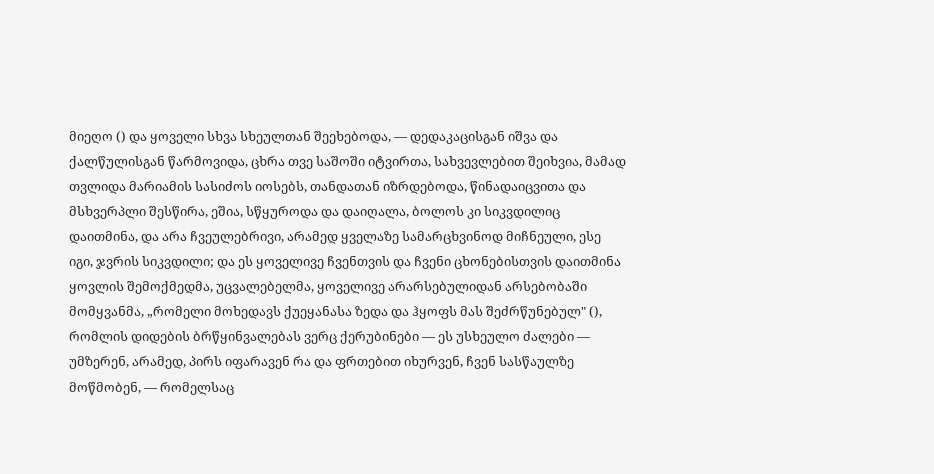მიეღო () და ყოველი სხვა სხეულთან შეეხებოდა, — დედაკაცისგან იშვა და ქალწულისგან წარმოვიდა, ცხრა თვე საშოში იტვირთა, სახვევლებით შეიხვია, მამად თვლიდა მარიამის სასიძოს იოსებს, თანდათან იზრდებოდა, წინადაიცვითა და მსხვერპლი შესწირა, ეშია, სწყუროდა და დაიღალა, ბოლოს კი სიკვდილიც დაითმინა, და არა ჩვეულებრივი, არამედ ყველაზე სამარცხვინოდ მიჩნეული, ესე იგი, ჯვრის სიკვდილი; და ეს ყოველივე ჩვენთვის და ჩვენი ცხონებისთვის დაითმინა ყოვლის შემოქმედმა, უცვალებელმა, ყოველივე არარსებულიდან არსებობაში მომყვანმა, „რომელი მოხედავს ქუეყანასა ზედა და ჰყოფს მას შეძრწუნებულ" (), რომლის დიდების ბრწყინვალებას ვერც ქერუბინები — ეს უსხეულო ძალები — უმზერენ, არამედ, პირს იფარავენ რა და ფრთებით იხურვენ, ჩვენ სასწაულზე მოწმობენ, — რომელსაც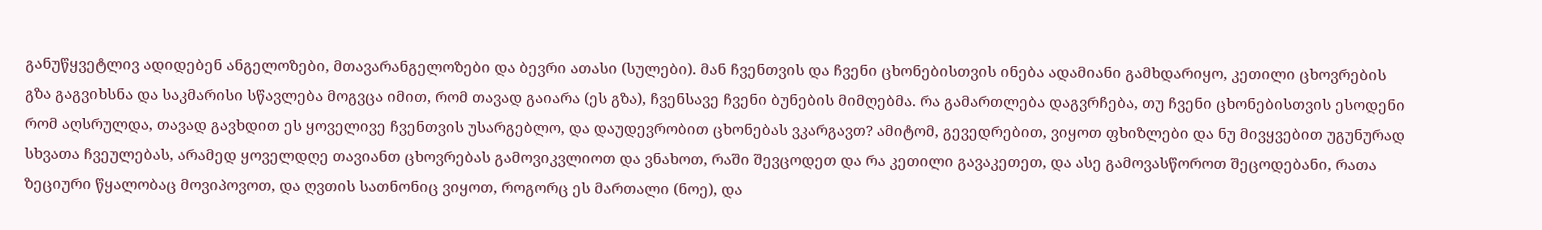განუწყვეტლივ ადიდებენ ანგელოზები, მთავარანგელოზები და ბევრი ათასი (სულები). მან ჩვენთვის და ჩვენი ცხონებისთვის ინება ადამიანი გამხდარიყო, კეთილი ცხოვრების გზა გაგვიხსნა და საკმარისი სწავლება მოგვცა იმით, რომ თავად გაიარა (ეს გზა), ჩვენსავე ჩვენი ბუნების მიმღებმა. რა გამართლება დაგვრჩება, თუ ჩვენი ცხონებისთვის ესოდენი რომ აღსრულდა, თავად გავხდით ეს ყოველივე ჩვენთვის უსარგებლო, და დაუდევრობით ცხონებას ვკარგავთ? ამიტომ, გევედრებით, ვიყოთ ფხიზლები და ნუ მივყვებით უგუნურად სხვათა ჩვეულებას, არამედ ყოველდღე თავიანთ ცხოვრებას გამოვიკვლიოთ და ვნახოთ, რაში შევცოდეთ და რა კეთილი გავაკეთეთ, და ასე გამოვასწოროთ შეცოდებანი, რათა ზეციური წყალობაც მოვიპოვოთ, და ღვთის სათნონიც ვიყოთ, როგორც ეს მართალი (ნოე), და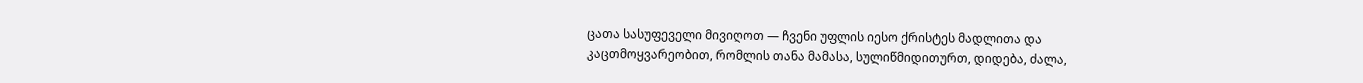ცათა სასუფეველი მივიღოთ — ჩვენი უფლის იესო ქრისტეს მადლითა და კაცთმოყვარეობით, რომლის თანა მამასა, სულიწმიდითურთ, დიდება, ძალა,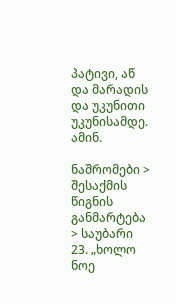პატივი, აწ და მარადის და უკუნითი უკუნისამდე. ამინ.

ნაშრომები > შესაქმის წიგნის განმარტება > საუბარი 23. „ხოლო ნოე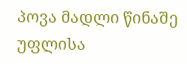პოვა მადლი წინაშე უფლისა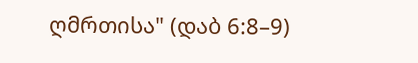ღმრთისა" (დაბ 6:8–9)